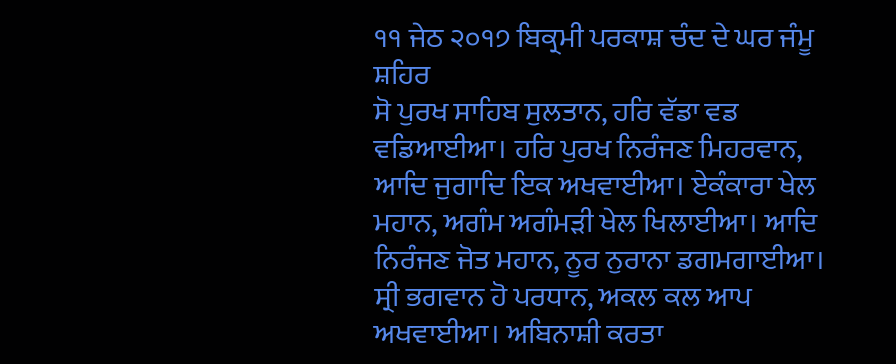੧੧ ਜੇਠ ੨੦੧੭ ਬਿਕ੍ਰਮੀ ਪਰਕਾਸ਼ ਚੰਦ ਦੇ ਘਰ ਜੰਮੂ ਸ਼ਹਿਰ
ਸੋ ਪੁਰਖ ਸਾਹਿਬ ਸੁਲਤਾਨ, ਹਰਿ ਵੱਡਾ ਵਡ ਵਡਿਆਈਆ। ਹਰਿ ਪੁਰਖ ਨਿਰੰਜਣ ਮਿਹਰਵਾਨ, ਆਦਿ ਜੁਗਾਦਿ ਇਕ ਅਖਵਾਈਆ। ਏਕੰਕਾਰਾ ਖੇਲ ਮਹਾਨ, ਅਗੰਮ ਅਗੰਮੜੀ ਖੇਲ ਖਿਲਾਈਆ। ਆਦਿ ਨਿਰੰਜਣ ਜੋਤ ਮਹਾਨ, ਨੂਰ ਨੁਰਾਨਾ ਡਗਮਗਾਈਆ। ਸ੍ਰੀ ਭਗਵਾਨ ਹੋ ਪਰਧਾਨ, ਅਕਲ ਕਲ ਆਪ ਅਖਵਾਈਆ। ਅਬਿਨਾਸ਼ੀ ਕਰਤਾ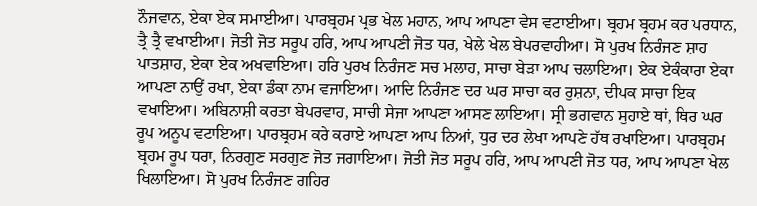ਨੌਜਵਾਨ, ਏਕਾ ਏਕ ਸਮਾਈਆ। ਪਾਰਬ੍ਰਹਮ ਪ੍ਰਭ ਖੇਲ ਮਹਾਨ, ਆਪ ਆਪਣਾ ਵੇਸ ਵਟਾਈਆ। ਬ੍ਰਹਮ ਬ੍ਰਹਮ ਕਰ ਪਰਧਾਨ, ਤ੍ਰੈ ਤ੍ਰੈ ਵਖਾਈਆ। ਜੋਤੀ ਜੋਤ ਸਰੂਪ ਹਰਿ, ਆਪ ਆਪਣੀ ਜੋਤ ਧਰ, ਖੇਲੇ ਖੇਲ ਬੇਪਰਵਾਹੀਆ। ਸੋ ਪੁਰਖ ਨਿਰੰਜਣ ਸ਼ਾਹ ਪਾਤਸ਼ਾਹ, ਏਕਾ ਏਕ ਅਖਵਾਇਆ। ਹਰਿ ਪੁਰਖ ਨਿਰੰਜਣ ਸਚ ਮਲਾਹ, ਸਾਚਾ ਬੇੜਾ ਆਪ ਚਲਾਇਆ। ਏਕ ਏਕੰਕਾਰਾ ਏਕਾ ਆਪਣਾ ਨਾਉਂ ਰਖਾ, ਏਕਾ ਡੰਕਾ ਨਾਮ ਵਜਾਇਆ। ਆਦਿ ਨਿਰੰਜਣ ਦਰ ਘਰ ਸਾਚਾ ਕਰ ਰੁਸ਼ਨਾ, ਦੀਪਕ ਸਾਚਾ ਇਕ ਵਖਾਇਆ। ਅਬਿਨਾਸ਼ੀ ਕਰਤਾ ਬੇਪਰਵਾਹ, ਸਾਚੀ ਸੇਜਾ ਆਪਣਾ ਆਸਣ ਲਾਇਆ। ਸ੍ਰੀ ਭਗਵਾਨ ਸੁਹਾਏ ਥਾਂ, ਥਿਰ ਘਰ ਰੂਪ ਅਨੂਪ ਵਟਾਇਆ। ਪਾਰਬ੍ਰਹਮ ਕਰੇ ਕਰਾਏ ਆਪਣਾ ਆਪ ਨਿਆਂ, ਧੁਰ ਦਰ ਲੇਖਾ ਆਪਣੇ ਹੱਥ ਰਖਾਇਆ। ਪਾਰਬ੍ਰਹਮ ਬ੍ਰਹਮ ਰੂਪ ਧਰਾ, ਨਿਰਗੁਣ ਸਰਗੁਣ ਜੋਤ ਜਗਾਇਆ। ਜੋਤੀ ਜੋਤ ਸਰੂਪ ਹਰਿ, ਆਪ ਆਪਣੀ ਜੋਤ ਧਰ, ਆਪ ਆਪਣਾ ਖੇਲ ਖਿਲਾਇਆ। ਸੋ ਪੁਰਖ ਨਿਰੰਜਣ ਗਹਿਰ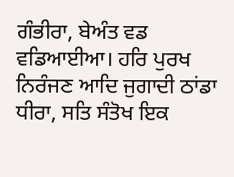ਗੰਭੀਰਾ, ਬੇਅੰਤ ਵਡ ਵਡਿਆਈਆ। ਹਰਿ ਪੁਰਖ ਨਿਰੰਜਣ ਆਦਿ ਜੁਗਾਦੀ ਠਾਂਡਾ ਧੀਰਾ, ਸਤਿ ਸੰਤੋਖ ਇਕ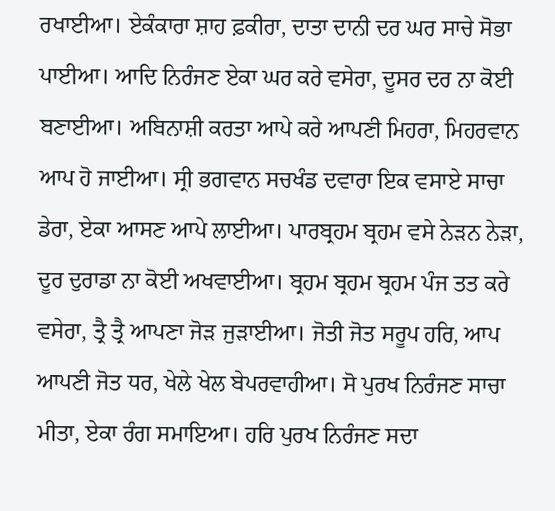ਰਖਾਈਆ। ਏਕੰਕਾਰਾ ਸ਼ਾਹ ਫ਼ਕੀਰਾ, ਦਾਤਾ ਦਾਨੀ ਦਰ ਘਰ ਸਾਚੇ ਸੋਭਾ ਪਾਈਆ। ਆਦਿ ਨਿਰੰਜਣ ਏਕਾ ਘਰ ਕਰੇ ਵਸੇਰਾ, ਦੂਸਰ ਦਰ ਨਾ ਕੋਈ ਬਣਾਈਆ। ਅਬਿਨਾਸ਼ੀ ਕਰਤਾ ਆਪੇ ਕਰੇ ਆਪਣੀ ਮਿਹਰਾ, ਮਿਹਰਵਾਨ ਆਪ ਹੋ ਜਾਈਆ। ਸ੍ਰੀ ਭਗਵਾਨ ਸਚਖੰਡ ਦਵਾਰਾ ਇਕ ਵਸਾਏ ਸਾਚਾ ਡੇਰਾ, ਏਕਾ ਆਸਣ ਆਪੇ ਲਾਈਆ। ਪਾਰਬ੍ਰਹਮ ਬ੍ਰਹਮ ਵਸੇ ਨੇੜਨ ਨੇੜਾ, ਦੂਰ ਦੁਰਾਡਾ ਨਾ ਕੋਈ ਅਖਵਾਈਆ। ਬ੍ਰਹਮ ਬ੍ਰਹਮ ਬ੍ਰਹਮ ਪੰਜ ਤਤ ਕਰੇ ਵਸੇਰਾ, ਤ੍ਰੈ ਤ੍ਰੈ ਆਪਣਾ ਜੋੜ ਜੁੜਾਈਆ। ਜੋਤੀ ਜੋਤ ਸਰੂਪ ਹਰਿ, ਆਪ ਆਪਣੀ ਜੋਤ ਧਰ, ਖੇਲੇ ਖੇਲ ਬੇਪਰਵਾਹੀਆ। ਸੋ ਪੁਰਖ ਨਿਰੰਜਣ ਸਾਚਾ ਮੀਤਾ, ਏਕਾ ਰੰਗ ਸਮਾਇਆ। ਹਰਿ ਪੁਰਖ ਨਿਰੰਜਣ ਸਦਾ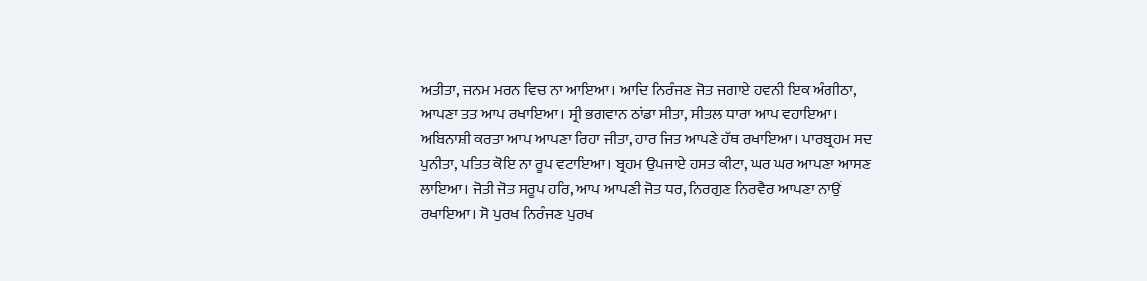ਅਤੀਤਾ, ਜਨਮ ਮਰਨ ਵਿਚ ਨਾ ਆਇਆ। ਆਦਿ ਨਿਰੰਜਣ ਜੋਤ ਜਗਾਏ ਹਵਨੀ ਇਕ ਅੰਗੀਠਾ, ਆਪਣਾ ਤਤ ਆਪ ਰਖਾਇਆ। ਸ੍ਰੀ ਭਗਵਾਨ ਠਾਂਡਾ ਸੀਤਾ, ਸੀਤਲ ਧਾਰਾ ਆਪ ਵਹਾਇਆ। ਅਬਿਨਾਸ਼ੀ ਕਰਤਾ ਆਪ ਆਪਣਾ ਰਿਹਾ ਜੀਤਾ, ਹਾਰ ਜਿਤ ਆਪਣੇ ਹੱਥ ਰਖਾਇਆ। ਪਾਰਬ੍ਰਹਮ ਸਦ ਪੁਨੀਤਾ, ਪਤਿਤ ਕੋਇ ਨਾ ਰੂਪ ਵਟਾਇਆ। ਬ੍ਰਹਮ ਉਪਜਾਏ ਹਸਤ ਕੀਟਾ, ਘਰ ਘਰ ਆਪਣਾ ਆਸਣ ਲਾਇਆ। ਜੋਤੀ ਜੋਤ ਸਰੂਪ ਹਰਿ, ਆਪ ਆਪਣੀ ਜੋਤ ਧਰ, ਨਿਰਗੁਣ ਨਿਰਵੈਰ ਆਪਣਾ ਨਾਉਂ ਰਖਾਇਆ। ਸੋ ਪੁਰਖ ਨਿਰੰਜਣ ਪੁਰਖ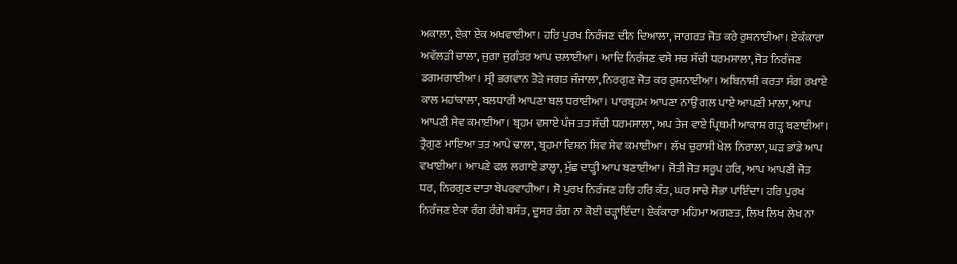ਅਕਾਲਾ, ਏਕਾ ਏਕ ਅਖਵਾਈਆ। ਹਰਿ ਪੁਰਖ ਨਿਰੰਜਣ ਦੀਨ ਦਿਆਲਾ, ਜਾਗਰਤ ਜੋਤ ਕਰੇ ਰੁਸ਼ਨਾਈਆ। ਏਕੰਕਾਰਾ ਅਵੱਲੜੀ ਚਾਲਾ, ਜੁਗਾ ਜੁਗੰਤਰ ਆਪ ਚਲਾਈਆ। ਆਦਿ ਨਿਰੰਜਣ ਵਸੇ ਸਚ ਸੱਚੀ ਧਰਮਸਾਲਾ, ਜੋਤ ਨਿਰੰਜਣ ਡਗਮਗਾਈਆ। ਸ੍ਰੀ ਭਗਵਾਨ ਤੋੜੇ ਜਗਤ ਜੰਜਾਲਾ, ਨਿਰਗੁਣ ਜੋਤ ਕਰ ਰੁਸ਼ਨਾਈਆ। ਅਬਿਨਾਸ਼ੀ ਕਰਤਾ ਸੰਗ ਰਖਾਏ ਕਾਲ ਮਹਾਂਕਾਲਾ, ਬਲਧਾਰੀ ਆਪਣਾ ਬਲ ਧਰਾਈਆ। ਪਾਰਬ੍ਰਹਮ ਆਪਣਾ ਨਾਉਂ ਗਲ ਪਾਏ ਆਪਣੀ ਮਾਲਾ, ਆਪ ਆਪਣੀ ਸੇਵ ਕਮਾਈਆ। ਬ੍ਰਹਮ ਵਸਾਏ ਪੰਜ ਤਤ ਸੱਚੀ ਧਰਮਸਾਲਾ, ਅਪ ਤੇਜ ਵਾਏ ਪ੍ਰਿਥਮੀ ਆਕਾਸ਼ ਗੜ੍ਹ ਬਣਾਈਆ। ਤ੍ਰੈਗੁਣ ਮਾਇਆ ਤਤ ਆਪੇ ਢਾਲਾ, ਬ੍ਰਹਮਾ ਵਿਸ਼ਨ ਸ਼ਿਵ ਸੇਵ ਕਮਾਈਆ। ਲੱਖ ਚੁਰਾਸੀ ਖੇਲ ਨਿਰਾਲਾ, ਘੜ ਭਾਂਡੇ ਆਪ ਵਖਾਈਆ। ਆਪਣੇ ਫਲ ਲਗਾਏ ਡਾਲ੍ਹਾ, ਮੁੱਛ ਦਾੜ੍ਹੀ ਆਪ ਬਣਾਈਆ। ਜੋਤੀ ਜੋਤ ਸਰੂਪ ਹਰਿ, ਆਪ ਆਪਣੀ ਜੋਤ ਧਰ, ਨਿਰਗੁਣ ਦਾਤਾ ਬੇਪਰਵਾਹੀਆ। ਸੋ ਪੁਰਖ ਨਿਰੰਜਣ ਹਰਿ ਹਰਿ ਕੰਤ, ਘਰ ਸਾਚੇ ਸੋਭਾ ਪਾਇੰਦਾ। ਹਰਿ ਪੁਰਖ ਨਿਰੰਜਣ ਏਕਾ ਰੰਗ ਰੰਗੇ ਬਸੰਤ, ਦੂਸਰ ਰੰਗ ਨਾ ਕੋਈ ਚੜ੍ਹਾਇੰਦਾ। ਏਕੰਕਾਰਾ ਮਹਿਮਾ ਅਗਣਤ, ਲਿਖ ਲਿਖ ਲੇਖ ਨਾ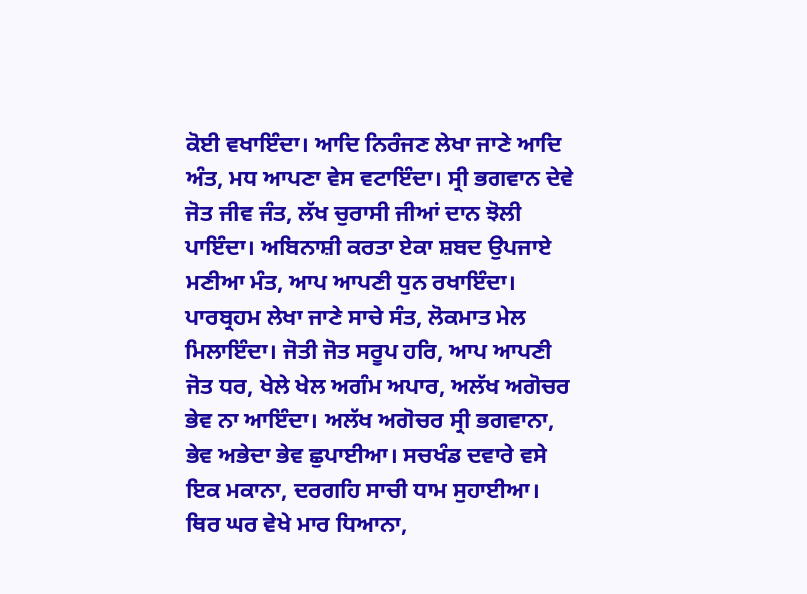ਕੋਈ ਵਖਾਇੰਦਾ। ਆਦਿ ਨਿਰੰਜਣ ਲੇਖਾ ਜਾਣੇ ਆਦਿ ਅੰਤ, ਮਧ ਆਪਣਾ ਵੇਸ ਵਟਾਇੰਦਾ। ਸ੍ਰੀ ਭਗਵਾਨ ਦੇਵੇ ਜੋਤ ਜੀਵ ਜੰਤ, ਲੱਖ ਚੁਰਾਸੀ ਜੀਆਂ ਦਾਨ ਝੋਲੀ ਪਾਇੰਦਾ। ਅਬਿਨਾਸ਼ੀ ਕਰਤਾ ਏਕਾ ਸ਼ਬਦ ਉਪਜਾਏ ਮਣੀਆ ਮੰਤ, ਆਪ ਆਪਣੀ ਧੁਨ ਰਖਾਇੰਦਾ। ਪਾਰਬ੍ਰਹਮ ਲੇਖਾ ਜਾਣੇ ਸਾਚੇ ਸੰਤ, ਲੋਕਮਾਤ ਮੇਲ ਮਿਲਾਇੰਦਾ। ਜੋਤੀ ਜੋਤ ਸਰੂਪ ਹਰਿ, ਆਪ ਆਪਣੀ ਜੋਤ ਧਰ, ਖੇਲੇ ਖੇਲ ਅਗੰਮ ਅਪਾਰ, ਅਲੱਖ ਅਗੋਚਰ ਭੇਵ ਨਾ ਆਇੰਦਾ। ਅਲੱਖ ਅਗੋਚਰ ਸ੍ਰੀ ਭਗਵਾਨਾ, ਭੇਵ ਅਭੇਦਾ ਭੇਵ ਛੁਪਾਈਆ। ਸਚਖੰਡ ਦਵਾਰੇ ਵਸੇ ਇਕ ਮਕਾਨਾ, ਦਰਗਹਿ ਸਾਚੀ ਧਾਮ ਸੁਹਾਈਆ। ਥਿਰ ਘਰ ਵੇਖੇ ਮਾਰ ਧਿਆਨਾ,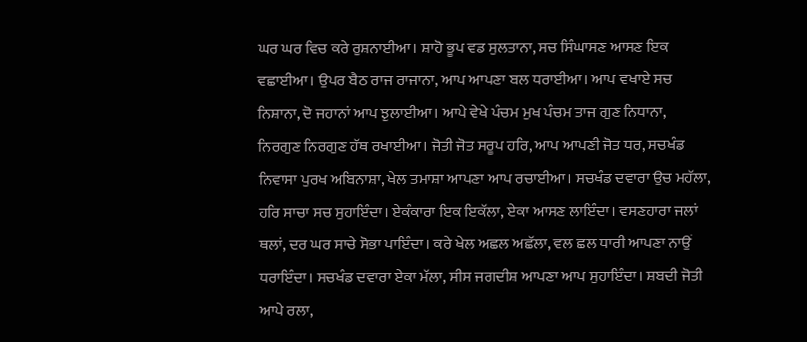ਘਰ ਘਰ ਵਿਚ ਕਰੇ ਰੁਸ਼ਨਾਈਆ। ਸ਼ਾਹੋ ਭੂਪ ਵਡ ਸੁਲਤਾਨਾ, ਸਚ ਸਿੰਘਾਸਣ ਆਸਣ ਇਕ ਵਛਾਈਆ। ਉਪਰ ਬੈਠ ਰਾਜ ਰਾਜਾਨਾ, ਆਪ ਆਪਣਾ ਬਲ ਧਰਾਈਆ। ਆਪ ਵਖਾਏ ਸਚ ਨਿਸ਼ਾਨਾ, ਦੋ ਜਹਾਨਾਂ ਆਪ ਝੁਲਾਈਆ। ਆਪੇ ਵੇਖੇ ਪੰਚਮ ਮੁਖ ਪੰਚਮ ਤਾਜ ਗੁਣ ਨਿਧਾਨਾ, ਨਿਰਗੁਣ ਨਿਰਗੁਣ ਹੱਥ ਰਖਾਈਆ। ਜੋਤੀ ਜੋਤ ਸਰੂਪ ਹਰਿ, ਆਪ ਆਪਣੀ ਜੋਤ ਧਰ, ਸਚਖੰਡ ਨਿਵਾਸਾ ਪੁਰਖ ਅਬਿਨਾਸ਼ਾ, ਖੇਲ ਤਮਾਸ਼ਾ ਆਪਣਾ ਆਪ ਰਚਾਈਆ। ਸਚਖੰਡ ਦਵਾਰਾ ਉਚ ਮਹੱਲਾ, ਹਰਿ ਸਾਚਾ ਸਚ ਸੁਹਾਇੰਦਾ। ਏਕੰਕਾਰਾ ਇਕ ਇਕੱਲਾ, ਏਕਾ ਆਸਣ ਲਾਇੰਦਾ। ਵਸਣਹਾਰਾ ਜਲਾਂ ਥਲਾਂ, ਦਰ ਘਰ ਸਾਚੇ ਸੋਭਾ ਪਾਇੰਦਾ। ਕਰੇ ਖੇਲ ਅਛਲ ਅਛੱਲਾ, ਵਲ ਛਲ ਧਾਰੀ ਆਪਣਾ ਨਾਉਂ ਧਰਾਇੰਦਾ। ਸਚਖੰਡ ਦਵਾਰਾ ਏਕਾ ਮੱਲਾ, ਸੀਸ ਜਗਦੀਸ਼ ਆਪਣਾ ਆਪ ਸੁਹਾਇੰਦਾ। ਸ਼ਬਦੀ ਜੋਤੀ ਆਪੇ ਰਲਾ,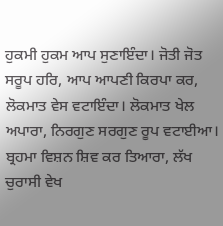ਹੁਕਮੀ ਹੁਕਮ ਆਪ ਸੁਣਾਇੰਦਾ। ਜੋਤੀ ਜੋਤ ਸਰੂਪ ਹਰਿ, ਆਪ ਆਪਣੀ ਕਿਰਪਾ ਕਰ, ਲੋਕਮਾਤ ਵੇਸ ਵਟਾਇੰਦਾ। ਲੋਕਮਾਤ ਖੇਲ ਅਪਾਰਾ, ਨਿਰਗੁਣ ਸਰਗੁਣ ਰੂਪ ਵਟਾਈਆ। ਬ੍ਰਹਮਾ ਵਿਸ਼ਨ ਸ਼ਿਵ ਕਰ ਤਿਆਰਾ, ਲੱਖ ਚੁਰਾਸੀ ਵੇਖ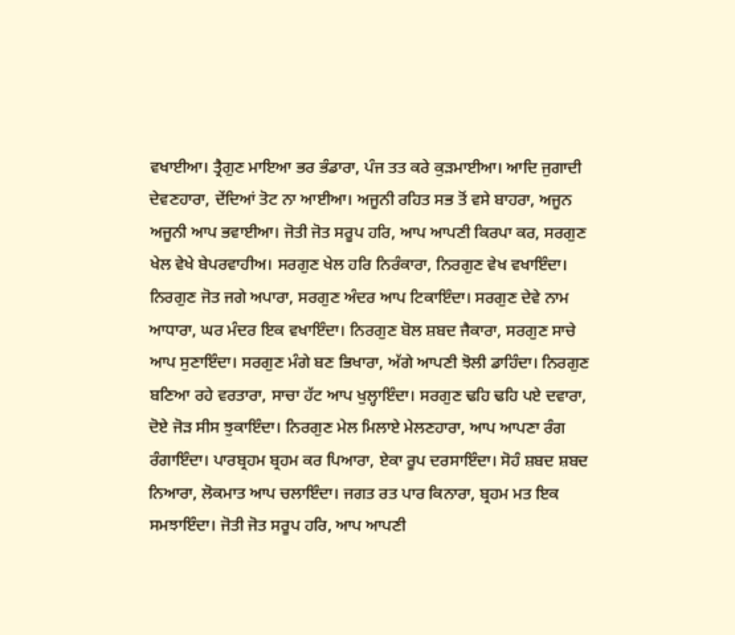ਵਖਾਈਆ। ਤ੍ਰੈਗੁਣ ਮਾਇਆ ਭਰ ਭੰਡਾਰਾ, ਪੰਜ ਤਤ ਕਰੇ ਕੁੜਮਾਈਆ। ਆਦਿ ਜੁਗਾਦੀ ਦੇਵਣਹਾਰਾ, ਦੇਂਦਿਆਂ ਤੋਟ ਨਾ ਆਈਆ। ਅਜੂਨੀ ਰਹਿਤ ਸਭ ਤੋਂ ਵਸੇ ਬਾਹਰਾ, ਅਜੂਨ ਅਜੂਨੀ ਆਪ ਭਵਾਈਆ। ਜੋਤੀ ਜੋਤ ਸਰੂਪ ਹਰਿ, ਆਪ ਆਪਣੀ ਕਿਰਪਾ ਕਰ, ਸਰਗੁਣ ਖੇਲ ਵੇਖੇ ਬੇਪਰਵਾਹੀਅ। ਸਰਗੁਣ ਖੇਲ ਹਰਿ ਨਿਰੰਕਾਰਾ, ਨਿਰਗੁਣ ਵੇਖ ਵਖਾਇੰਦਾ। ਨਿਰਗੁਣ ਜੋਤ ਜਗੇ ਅਪਾਰਾ, ਸਰਗੁਣ ਅੰਦਰ ਆਪ ਟਿਕਾਇੰਦਾ। ਸਰਗੁਣ ਦੇਵੇ ਨਾਮ ਆਧਾਰਾ, ਘਰ ਮੰਦਰ ਇਕ ਵਖਾਇੰਦਾ। ਨਿਰਗੁਣ ਬੋਲ ਸ਼ਬਦ ਜੈਕਾਰਾ, ਸਰਗੁਣ ਸਾਚੇ ਆਪ ਸੁਣਾਇੰਦਾ। ਸਰਗੁਣ ਮੰਗੇ ਬਣ ਭਿਖਾਰਾ, ਅੱਗੇ ਆਪਣੀ ਝੋਲੀ ਡਾਹਿੰਦਾ। ਨਿਰਗੁਣ ਬਣਿਆ ਰਹੇ ਵਰਤਾਰਾ, ਸਾਚਾ ਹੱਟ ਆਪ ਖੁਲ੍ਹਾਇੰਦਾ। ਸਰਗੁਣ ਢਹਿ ਢਹਿ ਪਏ ਦਵਾਰਾ, ਦੋਏ ਜੋੜ ਸੀਸ ਝੁਕਾਇੰਦਾ। ਨਿਰਗੁਣ ਮੇਲ ਮਿਲਾਏ ਮੇਲਣਹਾਰਾ, ਆਪ ਆਪਣਾ ਰੰਗ ਰੰਗਾਇੰਦਾ। ਪਾਰਬ੍ਰਹਮ ਬ੍ਰਹਮ ਕਰ ਪਿਆਰਾ, ਏਕਾ ਰੂਪ ਦਰਸਾਇੰਦਾ। ਸੋਹੰ ਸ਼ਬਦ ਸ਼ਬਦ ਨਿਆਰਾ, ਲੋਕਮਾਤ ਆਪ ਚਲਾਇੰਦਾ। ਜਗਤ ਰਤ ਪਾਰ ਕਿਨਾਰਾ, ਬ੍ਰਹਮ ਮਤ ਇਕ ਸਮਝਾਇੰਦਾ। ਜੋਤੀ ਜੋਤ ਸਰੂਪ ਹਰਿ, ਆਪ ਆਪਣੀ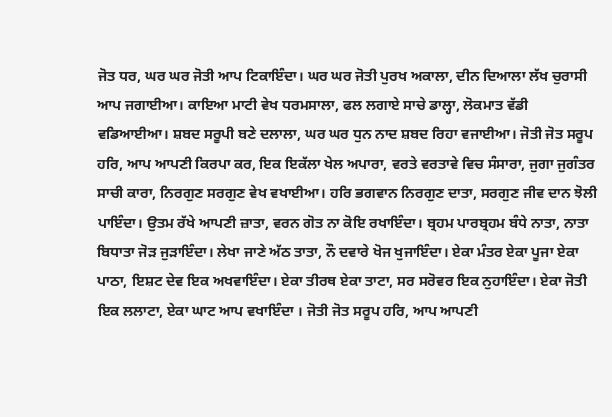ਜੋਤ ਧਰ, ਘਰ ਘਰ ਜੋਤੀ ਆਪ ਟਿਕਾਇੰਦਾ। ਘਰ ਘਰ ਜੋਤੀ ਪੁਰਖ ਅਕਾਲਾ, ਦੀਨ ਦਿਆਲਾ ਲੱਖ ਚੁਰਾਸੀ ਆਪ ਜਗਾਈਆ। ਕਾਇਆ ਮਾਟੀ ਵੇਖ ਧਰਮਸਾਲਾ, ਫਲ ਲਗਾਏ ਸਾਚੇ ਡਾਲ੍ਹਾ, ਲੋਕਮਾਤ ਵੱਡੀ ਵਡਿਆਈਆ। ਸ਼ਬਦ ਸਰੂਪੀ ਬਣੇ ਦਲਾਲਾ, ਘਰ ਘਰ ਧੁਨ ਨਾਦ ਸ਼ਬਦ ਰਿਹਾ ਵਜਾਈਆ। ਜੋਤੀ ਜੋਤ ਸਰੂਪ ਹਰਿ, ਆਪ ਆਪਣੀ ਕਿਰਪਾ ਕਰ, ਇਕ ਇਕੱਲਾ ਖੇਲ ਅਪਾਰਾ, ਵਰਤੇ ਵਰਤਾਵੇ ਵਿਚ ਸੰਸਾਰਾ, ਜੁਗਾ ਜੁਗੰਤਰ ਸਾਚੀ ਕਾਰਾ, ਨਿਰਗੁਣ ਸਰਗੁਣ ਵੇਖ ਵਖਾਈਆ। ਹਰਿ ਭਗਵਾਨ ਨਿਰਗੁਣ ਦਾਤਾ, ਸਰਗੁਣ ਜੀਵ ਦਾਨ ਝੋਲੀ ਪਾਇੰਦਾ। ਉਤਮ ਰੱਖੇ ਆਪਣੀ ਜ਼ਾਤਾ, ਵਰਨ ਗੋਤ ਨਾ ਕੋਇ ਰਖਾਇੰਦਾ। ਬ੍ਰਹਮ ਪਾਰਬ੍ਰਹਮ ਬੰਧੇ ਨਾਤਾ, ਨਾਤਾ ਬਿਧਾਤਾ ਜੋੜ ਜੁੜਾਇੰਦਾ। ਲੇਖਾ ਜਾਣੇ ਅੱਠ ਤਾਤਾ, ਨੌ ਦਵਾਰੇ ਖੋਜ ਖੁਜਾਇੰਦਾ। ਏਕਾ ਮੰਤਰ ਏਕਾ ਪੂਜਾ ਏਕਾ ਪਾਠਾ, ਇਸ਼ਟ ਦੇਵ ਇਕ ਅਖਵਾਇੰਦਾ। ਏਕਾ ਤੀਰਥ ਏਕਾ ਤਾਟਾ, ਸਰ ਸਰੋਵਰ ਇਕ ਨੁਹਾਇੰਦਾ। ਏਕਾ ਜੋਤੀ ਇਕ ਲਲਾਟਾ, ਏਕਾ ਘਾਟ ਆਪ ਵਖਾਇੰਦਾ । ਜੋਤੀ ਜੋਤ ਸਰੂਪ ਹਰਿ, ਆਪ ਆਪਣੀ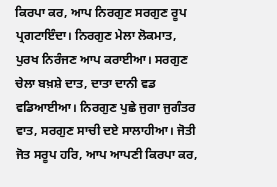ਕਿਰਪਾ ਕਰ, ਆਪ ਨਿਰਗੁਣ ਸਰਗੁਣ ਰੂਪ ਪ੍ਰਗਟਾਇੰਦਾ। ਨਿਰਗੁਣ ਮੇਲਾ ਲੋਕਮਾਤ, ਪੁਰਖ ਨਿਰੰਜਣ ਆਪ ਕਰਾਈਆ। ਸਰਗੁਣ ਚੇਲਾ ਬਖ਼ਸ਼ੇ ਦਾਤ, ਦਾਤਾ ਦਾਨੀ ਵਡ ਵਡਿਆਈਆ। ਨਿਰਗੁਣ ਪੁਛੇ ਜੁਗਾ ਜੁਗੰਤਰ ਵਾਤ, ਸਰਗੁਣ ਸਾਚੀ ਦਏ ਸਾਲਾਹੀਆ। ਜੋਤੀ ਜੋਤ ਸਰੂਪ ਹਰਿ, ਆਪ ਆਪਣੀ ਕਿਰਪਾ ਕਰ,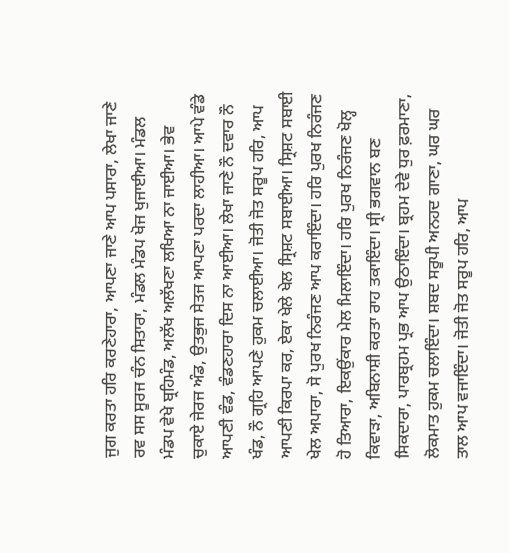ਜੁਗ ਕਰਤਾ ਹਰਿ ਕਰਣੇਹਾਰਾ, ਆਪਣਾ ਜਾਣੇ ਆਪ ਪਸਾਰਾ, ਲੇਖਾ ਜਾਣੇ ਰਵ ਸਸ ਸੂਰਜ ਚੰਨ ਸਿਤਾਰਾ, ਮੰਡਲ ਮੰਡਪ ਖੋਜ ਖੁਜਾਈਆ। ਮੰਡਲ ਮੰਡਪ ਵੇਖੇ ਬ੍ਰਹਿਮੰਡ, ਅਲੱਖ ਅਲੱਖਣਾ ਲਖਿਆ ਨਾ ਜਾਈਆ। ਭੇਵ ਚੁਕਾਏ ਜੇਰਜ ਅੰਡ, ਉਤਭੁਜ ਸੇਤਜ ਆਪਣਾ ਪਰਦਾ ਲਾਹੀਆ। ਆਪੇ ਵੰਡੇ ਆਪਣੀ ਵੰਡ, ਵੰਡਣਹਾਰਾ ਦਿਸ ਨਾ ਆਈਆ। ਲੇਖਾ ਜਾਣੇ ਨੌ ਦਵਾਰ ਨੌ ਖੰਡ, ਨੌ ਗ੍ਰਹਿ ਆਪਣੇ ਹੁਕਮ ਚਲਾਈਆ। ਜੋਤੀ ਜੋਤ ਸਰੂਪ ਹਰਿ, ਆਪ ਆਪਣੀ ਕਿਰਪਾ ਕਰ, ਏਕਾ ਖੇਲੇ ਖੇਲ ਸ੍ਰਿਸ਼ਟ ਸਬਾਈਆ। ਸ੍ਰਿਸ਼ਟ ਸਬਾਈ ਖੇਲ ਅਪਾਰਾ, ਸੋ ਪੁਰਖ ਨਿਰੰਜਣ ਆਪ ਕਰਾਇੰਦਾ। ਹਰਿ ਪੁਰਖ ਨਿਰੰਜਣ ਹੋ ਤਿਆਰਾ, ਇਕਉਂਕਾਰ ਮੇਲ ਮਿਲਾਇੰਦਾ। ਹਰਿ ਪੁਰਖ ਨਿਰੰਜਣ ਖੋਲ੍ਹ ਕਿਵਾੜਾ, ਅਬਿਨਾਸ਼ੀ ਕਰਤਾ ਰਾਹ ਤਕਾਇੰਦਾ। ਸ੍ਰੀ ਭਗਵਾਨ ਬਣ ਸਿਕਦਾਰਾ, ਪਾਰਬ੍ਰਹਮ ਪ੍ਰਭ ਆਪ ਉਠਾਇੰਦਾ। ਬ੍ਰਹਮ ਦੇਵੇ ਧੁਰ ਫ਼ਰਮਾਣਾ, ਲੋਕਮਾਤ ਹੁਕਮ ਚਲਾਇੰਦਾ। ਸ਼ਬਦ ਸਰੂਪੀ ਅਨਹਦ ਗਾਣਾ, ਘਰ ਘਰ ਤਾਲ ਆਪ ਵਜਾਇੰਦਾ। ਜੋਤੀ ਜੋਤ ਸਰੂਪ ਹਰਿ, ਆਪ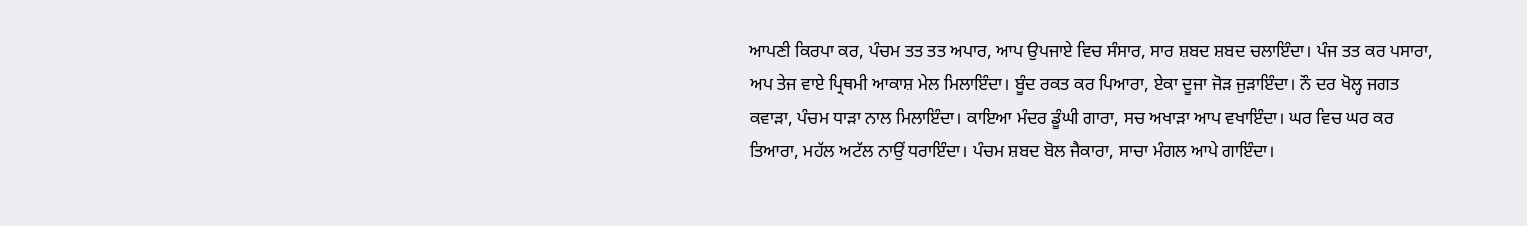ਆਪਣੀ ਕਿਰਪਾ ਕਰ, ਪੰਚਮ ਤਤ ਤਤ ਅਪਾਰ, ਆਪ ਉਪਜਾਏ ਵਿਚ ਸੰਸਾਰ, ਸਾਰ ਸ਼ਬਦ ਸ਼ਬਦ ਚਲਾਇੰਦਾ। ਪੰਜ ਤਤ ਕਰ ਪਸਾਰਾ, ਅਪ ਤੇਜ ਵਾਏ ਪ੍ਰਿਥਮੀ ਆਕਾਸ਼ ਮੇਲ ਮਿਲਾਇੰਦਾ। ਬੂੰਦ ਰਕਤ ਕਰ ਪਿਆਰਾ, ਏਕਾ ਦੂਜਾ ਜੋੜ ਜੁੜਾਇੰਦਾ। ਨੌ ਦਰ ਖੋਲ੍ਹ ਜਗਤ ਕਵਾੜਾ, ਪੰਚਮ ਧਾੜਾ ਨਾਲ ਮਿਲਾਇੰਦਾ। ਕਾਇਆ ਮੰਦਰ ਡੂੰਘੀ ਗਾਰਾ, ਸਚ ਅਖਾੜਾ ਆਪ ਵਖਾਇੰਦਾ। ਘਰ ਵਿਚ ਘਰ ਕਰ ਤਿਆਰਾ, ਮਹੱਲ ਅਟੱਲ ਨਾਉਂ ਧਰਾਇੰਦਾ। ਪੰਚਮ ਸ਼ਬਦ ਬੋਲ ਜੈਕਾਰਾ, ਸਾਚਾ ਮੰਗਲ ਆਪੇ ਗਾਇੰਦਾ।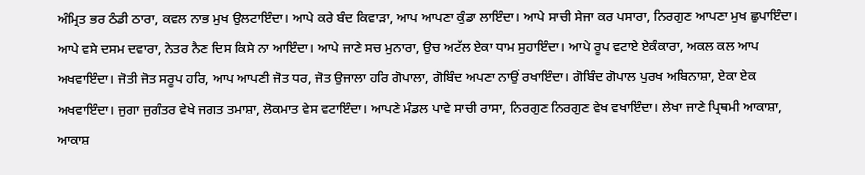ਅੰਮ੍ਰਿਤ ਭਰ ਠੰਡੀ ਠਾਰਾ, ਕਵਲ ਨਾਭ ਮੁਖ ਉਲਟਾਇੰਦਾ। ਆਪੇ ਕਰੇ ਬੰਦ ਕਿਵਾੜਾ, ਆਪ ਆਪਣਾ ਕੁੰਡਾ ਲਾਇੰਦਾ। ਆਪੇ ਸਾਚੀ ਸੇਜਾ ਕਰ ਪਸਾਰਾ, ਨਿਰਗੁਣ ਆਪਣਾ ਮੁਖ ਛੁਪਾਇੰਦਾ। ਆਪੇ ਵਸੇ ਦਸਮ ਦਵਾਰਾ, ਨੇਤਰ ਨੈਣ ਦਿਸ ਕਿਸੇ ਨਾ ਆਇੰਦਾ। ਆਪੇ ਜਾਣੇ ਸਚ ਮੁਨਾਰਾ, ਉਚ ਅਟੱਲ ਏਕਾ ਧਾਮ ਸੁਹਾਇੰਦਾ। ਆਪੇ ਰੂਪ ਵਟਾਏ ਏਕੰਕਾਰਾ, ਅਕਲ ਕਲ ਆਪ ਅਖਵਾਇੰਦਾ। ਜੋਤੀ ਜੋਤ ਸਰੂਪ ਹਰਿ, ਆਪ ਆਪਣੀ ਜੋਤ ਧਰ, ਜੋਤ ਉਜਾਲਾ ਹਰਿ ਗੋਪਾਲਾ, ਗੋਬਿੰਦ ਅਪਣਾ ਨਾਉਂ ਰਖਾਇੰਦਾ। ਗੋਬਿੰਦ ਗੋਪਾਲ ਪੁਰਖ ਅਬਿਨਾਸ਼ਾ, ਏਕਾ ਏਕ ਅਖਵਾਇੰਦਾ। ਜੁਗਾ ਜੁਗੰਤਰ ਵੇਖੇ ਜਗਤ ਤਮਾਸ਼ਾ, ਲੋਕਮਾਤ ਵੇਸ ਵਟਾਇੰਦਾ। ਆਪਣੇ ਮੰਡਲ ਪਾਵੇ ਸਾਚੀ ਰਾਸਾ, ਨਿਰਗੁਣ ਨਿਰਗੁਣ ਵੇਖ ਵਖਾਇੰਦਾ। ਲੇਖਾ ਜਾਣੇ ਪ੍ਰਿਥਮੀ ਆਕਾਸ਼ਾ, ਆਕਾਸ਼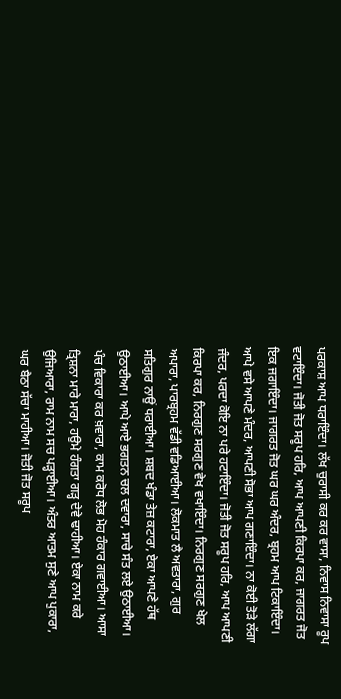ਪਰਕਾਸ਼ ਆਪ ਧਰਾਇੰਦਾ। ਲੱਖ ਚੁਰਾਸੀ ਕਰ ਕਰ ਵਾਸਾ, ਨਿਵਾਸ ਨਿਵਾਸਾ ਰੂਪ ਵਟਾਇੰਦਾ। ਜੋਤੀ ਜੋਤ ਸਰੂਪ ਹਰਿ, ਆਪ ਆਪਣੀ ਕਿਰਪਾ ਕਰ, ਜਾਗਰਤ ਜੋਤ ਇਕ ਜਗਾਇੰਦਾ। ਜਾਗਰਤ ਜੋਤ ਘਰ ਘਰ ਅੰਦਰ, ਬ੍ਰਹਮ ਆਪ ਟਿਕਾਇੰਦਾ। ਆਪੇ ਵਸੇ ਆਪਣੇ ਮੰਦਰ, ਆਪਣੀ ਸੋਭਾ ਆਪ ਗਣਾਇੰਦਾ। ਨਾ ਕੋਈ ਤੋੜੇ ਲੱਗਾ ਜੰਦਰ, ਪਰਦਾ ਕੋਇ ਨਾ ਪਰੇ ਹਟਾਇੰਦਾ। ਜੋਤੀ ਜੋਤ ਸਰੂਪ ਹਰਿ, ਆਪ ਆਪਣੀ ਕਿਰਪਾ ਕਰ, ਨਿਰਗੁਣ ਸਰਗੁਣ ਵੇਖ ਵਖਾਇੰਦਾ। ਨਿਰਗੁਣ ਸਰਗੁਣ ਖੇਲ ਅਪਾਰਾ, ਪਾਰਬ੍ਰਹਮ ਵੱਡੀ ਵਡਿਆਈਆ। ਲੋਕਮਾਤ ਲੈ ਅਵਤਾਰਾ, ਗੁਰ ਸਤਿਗੁਰ ਨਾਉਂ ਧਰਾਈਆ। ਸ਼ਬਦ ਖੰਡਾ ਤੇਜ਼ ਕਟਾਰਾ, ਏਕਾ ਆਪਣੇ ਹੱਥ ਉਠਾਈਆ। ਆਪੇ ਆਏ ਭਗਤਨ ਚਲ ਦਵਾਰਾ, ਸਾਚੇ ਸੰਤ ਲਏ ਉਠਾਈਆ। ਪੰਚ ਵਿਕਾਰਾ ਕਰ ਖ਼ਵਾਰਾ, ਕਾਮ ਕਰੋਧ ਲੋਭ ਮੋਹ ਹੰਕਾਰ ਗਵਾਈਆ। ਆਸਾ ਤ੍ਰਿਸ਼ਨਾ ਮਾਰੇ ਮਾਰਾ, ਹਉਮੇ ਹੰਗਤਾ ਗੜ੍ਹ ਦੇਵੇ ਢਾਹੀਆ। ਏਕਾ ਨਾਮ ਕਰੇ ਉਜਿਆਰਾ, ਰਾਮ ਨਾਮ ਸਚ ਪੜ੍ਹਾਈਆ। ਅੰਤਰ ਆਤਮ ਸੁਣੇ ਆਪ ਪੁਕਾਰਾ, ਘਰ ਬੈਠਾ ਸੱਚਾ ਮਾਹੀਆ। ਜੋਤੀ ਜੋਤ ਸਰੂਪ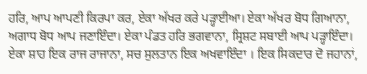ਹਰਿ, ਆਪ ਆਪਣੀ ਕਿਰਪਾ ਕਰ, ਏਕਾ ਅੱਖਰ ਕਰੇ ਪੜ੍ਹਾਈਆ। ਏਕਾ ਅੱਖਰ ਬੋਧ ਗਿਆਨਾ, ਅਗਾਧ ਬੋਧ ਆਪ ਜਣਾਇੰਦਾ। ਏਕਾ ਪੰਡਤ ਹਰਿ ਭਗਵਾਨਾ, ਸ੍ਰਿਸ਼ਟ ਸਬਾਈ ਆਪ ਪੜ੍ਹਾਇੰਦਾ। ਏਕਾ ਸ਼ਾਹ ਇਕ ਰਾਜ ਰਾਜਾਨਾ, ਸਚ ਸੁਲਤਾਨ ਇਕ ਅਖਵਾਇੰਦਾ । ਇਕ ਸਿਕਦਾਰ ਦੋ ਜਹਾਨਾਂ,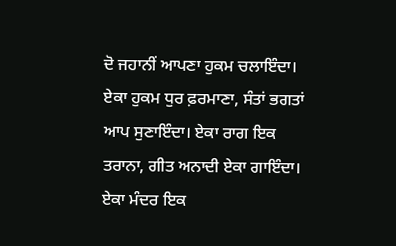ਦੋ ਜਹਾਨੀਂ ਆਪਣਾ ਹੁਕਮ ਚਲਾਇੰਦਾ। ਏਕਾ ਹੁਕਮ ਧੁਰ ਫ਼ਰਮਾਣਾ, ਸੰਤਾਂ ਭਗਤਾਂ ਆਪ ਸੁਣਾਇੰਦਾ। ਏਕਾ ਰਾਗ ਇਕ ਤਰਾਨਾ, ਗੀਤ ਅਨਾਦੀ ਏਕਾ ਗਾਇੰਦਾ। ਏਕਾ ਮੰਦਰ ਇਕ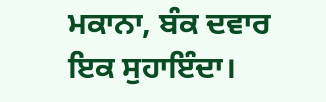ਮਕਾਨਾ, ਬੰਕ ਦਵਾਰ ਇਕ ਸੁਹਾਇੰਦਾ।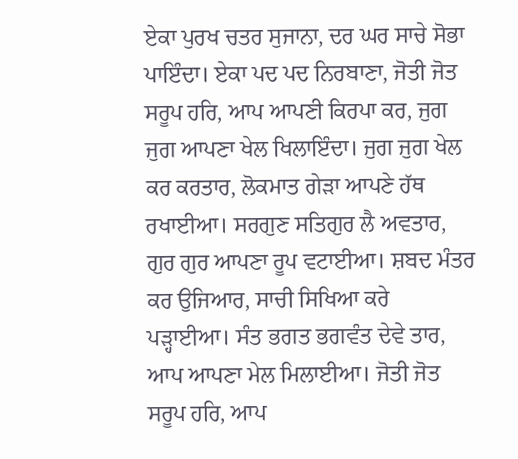ਏਕਾ ਪੁਰਖ ਚਤਰ ਸੁਜਾਨਾ, ਦਰ ਘਰ ਸਾਚੇ ਸੋਭਾ ਪਾਇੰਦਾ। ਏਕਾ ਪਦ ਪਦ ਨਿਰਬਾਣਾ, ਜੋਤੀ ਜੋਤ ਸਰੂਪ ਹਰਿ, ਆਪ ਆਪਣੀ ਕਿਰਪਾ ਕਰ, ਜੁਗ ਜੁਗ ਆਪਣਾ ਖੇਲ ਖਿਲਾਇੰਦਾ। ਜੁਗ ਜੁਗ ਖੇਲ ਕਰ ਕਰਤਾਰ, ਲੋਕਮਾਤ ਗੇੜਾ ਆਪਣੇ ਹੱਥ ਰਖਾਈਆ। ਸਰਗੁਣ ਸਤਿਗੁਰ ਲੈ ਅਵਤਾਰ, ਗੁਰ ਗੁਰ ਆਪਣਾ ਰੂਪ ਵਟਾਈਆ। ਸ਼ਬਦ ਮੰਤਰ ਕਰ ਉਜਿਆਰ, ਸਾਚੀ ਸਿਖਿਆ ਕਰੇ ਪੜ੍ਹਾਈਆ। ਸੰਤ ਭਗਤ ਭਗਵੰਤ ਦੇਵੇ ਤਾਰ, ਆਪ ਆਪਣਾ ਮੇਲ ਮਿਲਾਈਆ। ਜੋਤੀ ਜੋਤ ਸਰੂਪ ਹਰਿ, ਆਪ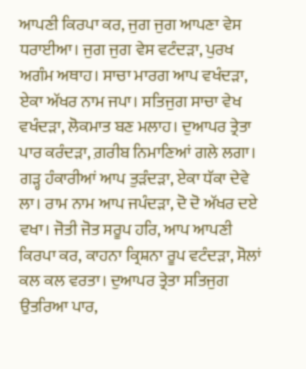ਆਪਣੀ ਕਿਰਪਾ ਕਰ, ਜੁਗ ਜੁਗ ਆਪਣਾ ਵੇਸ ਧਰਾਈਆ। ਜੁਗ ਜੁਗ ਵੇਸ ਵਟੰਦੜਾ, ਪੁਰਖ ਅਗੰਮ ਅਥਾਹ। ਸਾਚਾ ਮਾਰਗ ਆਪ ਵਖੰਦੜਾ, ਏਕਾ ਅੱਖਰ ਨਾਮ ਜਪਾ। ਸਤਿਜੁਗ ਸਾਚਾ ਵੇਖ ਵਖੰਦੜਾ, ਲੋਕਮਾਤ ਬਣ ਮਲਾਹ। ਦੁਆਪਰ ਤ੍ਰੇਤਾ ਪਾਰ ਕਰੰਦੜਾ, ਗ਼ਰੀਬ ਨਿਮਾਣਿਆਂ ਗਲੇ ਲਗਾ। ਗੜ੍ਹ ਹੰਕਾਰੀਆਂ ਆਪ ਤੁੜੰਦੜਾ, ਏਕਾ ਧੱਕਾ ਦੇਵੇ ਲਾ। ਰਾਮ ਨਾਮ ਆਪ ਜਪੰਦੜਾ, ਦੋ ਦੋ ਅੱਖਰ ਦਏ ਵਖਾ। ਜੋਤੀ ਜੋਤ ਸਰੂਪ ਹਰਿ, ਆਪ ਆਪਣੀ ਕਿਰਪਾ ਕਰ, ਕਾਹਨਾ ਕ੍ਰਿਸ਼ਨਾ ਰੂਪ ਵਟੰਦੜਾ, ਸੋਲਾਂ ਕਲ ਕਲ ਵਰਤਾ। ਦੁਆਪਰ ਤ੍ਰੇਤਾ ਸਤਿਜੁਗ ਉਤਰਿਆ ਪਾਰ,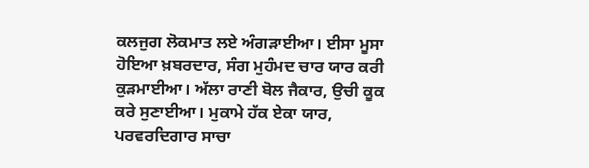ਕਲਜੁਗ ਲੋਕਮਾਤ ਲਏ ਅੰਗੜਾਈਆ। ਈਸਾ ਮੂਸਾ ਹੋਇਆ ਖ਼ਬਰਦਾਰ, ਸੰਗ ਮੁਹੰਮਦ ਚਾਰ ਯਾਰ ਕਰੀ ਕੁੜਮਾਈਆ। ਅੱਲਾ ਰਾਣੀ ਬੋਲ ਜੈਕਾਰ, ਉਚੀ ਕੂਕ ਕਰੇ ਸੁਣਾਈਆ। ਮੁਕਾਮੇ ਹੱਕ ਏਕਾ ਯਾਰ, ਪਰਵਰਦਿਗਾਰ ਸਾਚਾ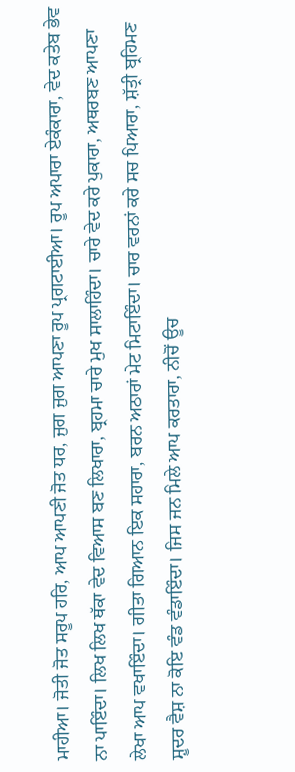ਮਾਹੀਆ। ਜੋਤੀ ਜੋਤ ਸਰੂਪ ਹਰਿ, ਆਪ ਆਪਣੀ ਜੋਤ ਧਰ, ਜੁਗ ਜੁਗ ਆਪਣਾ ਰੂਪ ਪ੍ਰਗਟਾਈਆ। ਰੂਪ ਅਪਾਰਾ ਏਕੰਕਾਰਾ, ਵੇਦ ਕਤੇਬ ਭੇਵ ਨਾ ਪਾਇੰਦਾ। ਲਿਖ ਲਿਖ ਥੱਕਾ ਵੇਦ ਵਿਆਸ ਬਣ ਲਿਖਾਰਾ, ਬ੍ਰਹਮਾ ਚਾਰੇ ਮੁਖ ਸਾਲਾਹਿੰਦਾ। ਚਾਰੇ ਵੇਦ ਕਰੇ ਪੁਕਾਰਾ, ਅਥਰਬਣ ਆਪਣਾ ਲੇਖਾ ਆਪ ਵਖਾਇੰਦਾ। ਗੀਤਾ ਗਿਆਨ ਇਕ ਸਹਾਰਾ, ਬਰਨ ਅਠਾਰਾਂ ਮੇਟ ਮਿਟਾਇੰਦਾ। ਚਾਰ ਵਰਨਾਂ ਕਰੇ ਸਚ ਪਿਆਰਾ, ਸ਼ੱਤ੍ਰੀ ਬ੍ਰਹਿਮਣ ਸ਼ੂਦਰ ਵੈਸ਼ ਨਾ ਕੋਇ ਵੰਡ ਵੰਡਾਇੰਦਾ। ਜਿਸ ਜਨ ਮਿਲੇ ਆਪ ਕਰਤਾਰਾ, ਨੀਚੋਂ ਊਚ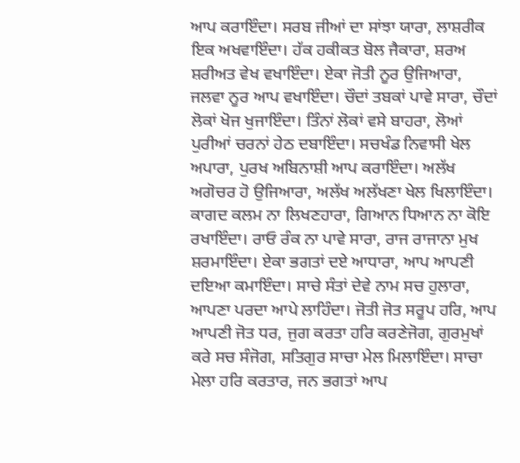ਆਪ ਕਰਾਇੰਦਾ। ਸਰਬ ਜੀਆਂ ਦਾ ਸਾਂਝਾ ਯਾਰਾ, ਲਾਸ਼ਰੀਕ ਇਕ ਅਖਵਾਇੰਦਾ। ਹੱਕ ਹਕੀਕਤ ਬੋਲ ਜੈਕਾਰਾ, ਸ਼ਰਅ ਸ਼ਰੀਅਤ ਵੇਖ ਵਖਾਇੰਦਾ। ਏਕਾ ਜੋਤੀ ਨੂਰ ਉਜਿਆਰਾ, ਜਲਵਾ ਨੂਰ ਆਪ ਵਖਾਇੰਦਾ। ਚੌਦਾਂ ਤਬਕਾਂ ਪਾਵੇ ਸਾਰਾ, ਚੌਦਾਂ ਲੋਕਾਂ ਖੋਜ ਖੁਜਾਇੰਦਾ। ਤਿੰਨਾਂ ਲੋਕਾਂ ਵਸੇ ਬਾਹਰਾ, ਲੋਆਂ ਪੁਰੀਆਂ ਚਰਨਾਂ ਹੇਠ ਦਬਾਇੰਦਾ। ਸਚਖੰਡ ਨਿਵਾਸੀ ਖੇਲ ਅਪਾਰਾ, ਪੁਰਖ ਅਬਿਨਾਸ਼ੀ ਆਪ ਕਰਾਇੰਦਾ। ਅਲੱਖ ਅਗੋਚਰ ਹੋ ਉਜਿਆਰਾ, ਅਲੱਖ ਅਲੱਖਣਾ ਖੇਲ ਖਿਲਾਇੰਦਾ। ਕਾਗਦ ਕਲਮ ਨਾ ਲਿਖਣਹਾਰਾ, ਗਿਆਨ ਧਿਆਨ ਨਾ ਕੋਇ ਰਖਾਇੰਦਾ। ਰਾਓ ਰੰਕ ਨਾ ਪਾਵੇ ਸਾਰਾ, ਰਾਜ ਰਾਜਾਨਾ ਮੁਖ ਸ਼ਰਮਾਇੰਦਾ। ਏਕਾ ਭਗਤਾਂ ਦਏ ਆਧਾਰਾ, ਆਪ ਆਪਣੀ ਦਇਆ ਕਮਾਇੰਦਾ। ਸਾਚੇ ਸੰਤਾਂ ਦੇਵੇ ਨਾਮ ਸਚ ਹੁਲਾਰਾ, ਆਪਣਾ ਪਰਦਾ ਆਪੇ ਲਾਹਿੰਦਾ। ਜੋਤੀ ਜੋਤ ਸਰੂਪ ਹਰਿ, ਆਪ ਆਪਣੀ ਜੋਤ ਧਰ, ਜੁਗ ਕਰਤਾ ਹਰਿ ਕਰਣੇਜੋਗ, ਗੁਰਮੁਖਾਂ ਕਰੇ ਸਚ ਸੰਜੋਗ, ਸਤਿਗੁਰ ਸਾਚਾ ਮੇਲ ਮਿਲਾਇੰਦਾ। ਸਾਚਾ ਮੇਲਾ ਹਰਿ ਕਰਤਾਰ, ਜਨ ਭਗਤਾਂ ਆਪ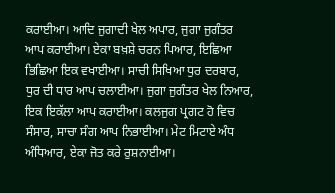ਕਰਾਈਆ। ਆਦਿ ਜੁਗਾਦੀ ਖੇਲ ਅਪਾਰ, ਜੁਗਾ ਜੁਗੰਤਰ ਆਪ ਕਰਾਈਆ। ਏਕਾ ਬਖ਼ਸ਼ੇ ਚਰਨ ਪਿਆਰ, ਇਛਿਆ ਭਿਛਿਆ ਇਕ ਵਖਾਈਆ। ਸਾਚੀ ਸਿਖਿਆ ਧੁਰ ਦਰਬਾਰ, ਧੁਰ ਦੀ ਧਾਰ ਆਪ ਚਲਾਈਆ। ਜੁਗਾ ਜੁਗੰਤਰ ਖੇਲ ਨਿਆਰ, ਇਕ ਇਕੱਲਾ ਆਪ ਕਰਾਈਆ। ਕਲਜੁਗ ਪ੍ਰਗਟ ਹੋ ਵਿਚ ਸੰਸਾਰ, ਸਾਚਾ ਸੰਗ ਆਪ ਨਿਭਾਈਆ। ਮੇਟ ਮਿਟਾਏ ਅੰਧ ਅੰਧਿਆਰ, ਏਕਾ ਜੋਤ ਕਰੇ ਰੁਸ਼ਨਾਈਆ।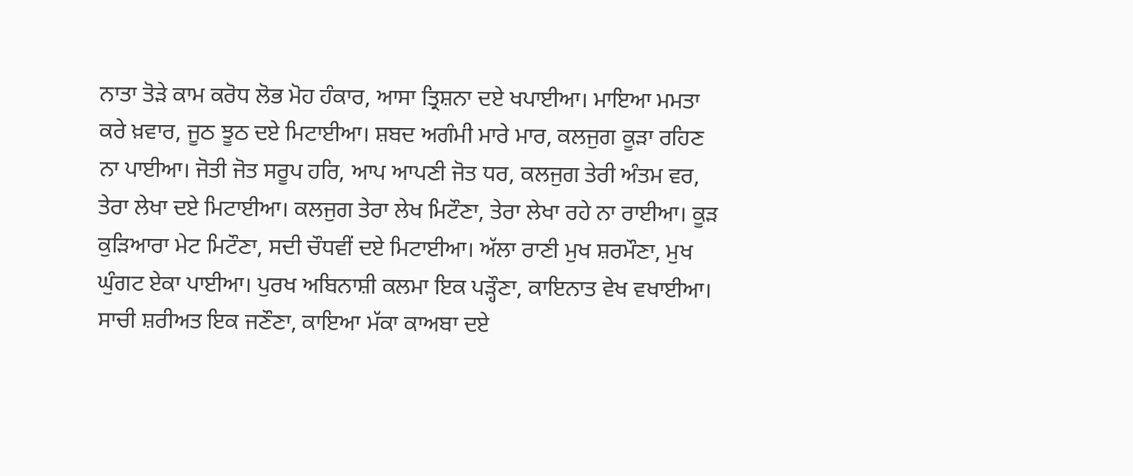ਨਾਤਾ ਤੋੜੇ ਕਾਮ ਕਰੋਧ ਲੋਭ ਮੋਹ ਹੰਕਾਰ, ਆਸਾ ਤ੍ਰਿਸ਼ਨਾ ਦਏ ਖਪਾਈਆ। ਮਾਇਆ ਮਮਤਾ ਕਰੇ ਖ਼ਵਾਰ, ਜੂਠ ਝੂਠ ਦਏ ਮਿਟਾਈਆ। ਸ਼ਬਦ ਅਗੰਮੀ ਮਾਰੇ ਮਾਰ, ਕਲਜੁਗ ਕੂੜਾ ਰਹਿਣ ਨਾ ਪਾਈਆ। ਜੋਤੀ ਜੋਤ ਸਰੂਪ ਹਰਿ, ਆਪ ਆਪਣੀ ਜੋਤ ਧਰ, ਕਲਜੁਗ ਤੇਰੀ ਅੰਤਮ ਵਰ, ਤੇਰਾ ਲੇਖਾ ਦਏ ਮਿਟਾਈਆ। ਕਲਜੁਗ ਤੇਰਾ ਲੇਖ ਮਿਟੌਣਾ, ਤੇਰਾ ਲੇਖਾ ਰਹੇ ਨਾ ਰਾਈਆ। ਕੂੜ ਕੁੜਿਆਰਾ ਮੇਟ ਮਿਟੌਣਾ, ਸਦੀ ਚੌਧਵੀਂ ਦਏ ਮਿਟਾਈਆ। ਅੱਲਾ ਰਾਣੀ ਮੁਖ ਸ਼ਰਮੌਣਾ, ਮੁਖ ਘੁੰਗਟ ਏਕਾ ਪਾਈਆ। ਪੁਰਖ ਅਬਿਨਾਸ਼ੀ ਕਲਮਾ ਇਕ ਪੜ੍ਹੌਣਾ, ਕਾਇਨਾਤ ਵੇਖ ਵਖਾਈਆ। ਸਾਚੀ ਸ਼ਰੀਅਤ ਇਕ ਜਣੌਣਾ, ਕਾਇਆ ਮੱਕਾ ਕਾਅਬਾ ਦਏ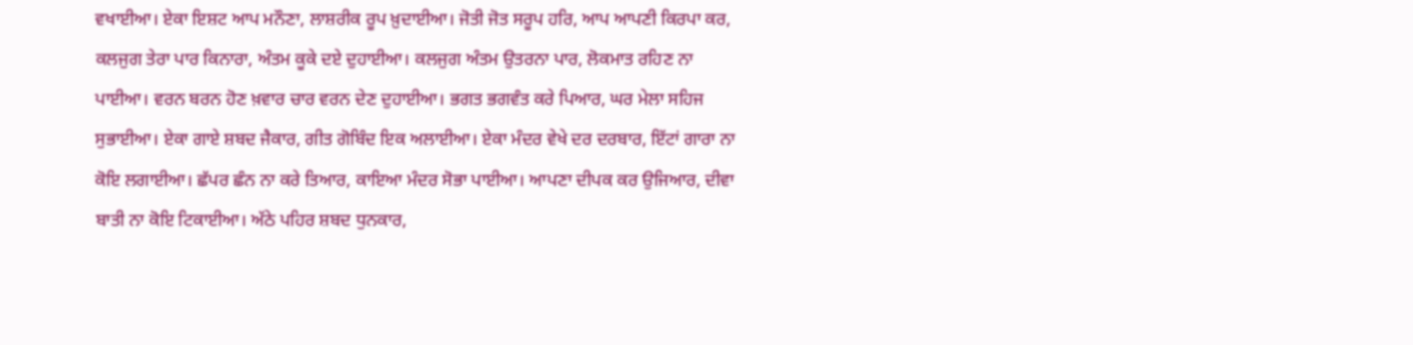ਵਖਾਈਆ। ਏਕਾ ਇਸ਼ਟ ਆਪ ਮਨੌਣਾ, ਲਾਸ਼ਰੀਕ ਰੂਪ ਖ਼ੁਦਾਈਆ। ਜੋਤੀ ਜੋਤ ਸਰੂਪ ਹਰਿ, ਆਪ ਆਪਣੀ ਕਿਰਪਾ ਕਰ, ਕਲਜੁਗ ਤੇਰਾ ਪਾਰ ਕਿਨਾਰਾ, ਅੰਤਮ ਕੂਕੇ ਦਏ ਦੁਹਾਈਆ। ਕਲਜੁਗ ਅੰਤਮ ਉਤਰਨਾ ਪਾਰ, ਲੋਕਮਾਤ ਰਹਿਣ ਨਾ ਪਾਈਆ। ਵਰਨ ਬਰਨ ਹੋਣ ਖ਼ਵਾਰ ਚਾਰ ਵਰਨ ਦੇਣ ਦੁਹਾਈਆ। ਭਗਤ ਭਗਵੰਤ ਕਰੇ ਪਿਆਰ, ਘਰ ਮੇਲਾ ਸਹਿਜ ਸੁਭਾਈਆ। ਏਕਾ ਗਾਏ ਸ਼ਬਦ ਜੈਕਾਰ, ਗੀਤ ਗੋਬਿੰਦ ਇਕ ਅਲਾਈਆ। ਏਕਾ ਮੰਦਰ ਵੇਖੇ ਦਰ ਦਰਬਾਰ, ਇੱਟਾਂ ਗਾਰਾ ਨਾ ਕੋਇ ਲਗਾਈਆ। ਛੱਪਰ ਛੰਨ ਨਾ ਕਰੇ ਤਿਆਰ, ਕਾਇਆ ਮੰਦਰ ਸੋਭਾ ਪਾਈਆ। ਆਪਣਾ ਦੀਪਕ ਕਰ ਉਜਿਆਰ, ਦੀਵਾ ਬਾਤੀ ਨਾ ਕੋਇ ਟਿਕਾਈਆ। ਅੱਠੇ ਪਹਿਰ ਸ਼ਬਦ ਧੁਨਕਾਰ,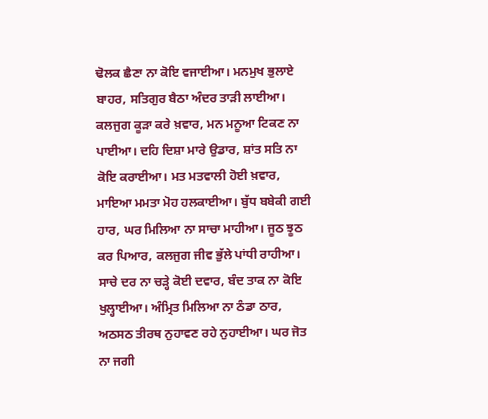ਢੋਲਕ ਛੈਣਾ ਨਾ ਕੋਇ ਵਜਾਈਆ। ਮਨਮੁਖ ਭੁਲਾਏ ਬਾਹਰ, ਸਤਿਗੁਰ ਬੈਠਾ ਅੰਦਰ ਤਾੜੀ ਲਾਈਆ। ਕਲਜੁਗ ਕੂੜਾ ਕਰੇ ਖ਼ਵਾਰ, ਮਨ ਮਨੂਆ ਟਿਕਣ ਨਾ ਪਾਈਆ। ਦਹਿ ਦਿਸ਼ਾ ਮਾਰੇ ਉਡਾਰ, ਸ਼ਾਂਤ ਸਤਿ ਨਾ ਕੋਇ ਕਰਾਈਆ। ਮਤ ਮਤਵਾਲੀ ਹੋਈ ਖ਼ਵਾਰ, ਮਾਇਆ ਮਮਤਾ ਮੋਹ ਹਲਕਾਈਆ। ਬੁੱਧ ਬਬੇਕੀ ਗਈ ਹਾਰ, ਘਰ ਮਿਲਿਆ ਨਾ ਸਾਚਾ ਮਾਹੀਆ। ਜੂਠ ਝੂਠ ਕਰ ਪਿਆਰ, ਕਲਜੁਗ ਜੀਵ ਭੁੱਲੇ ਪਾਂਧੀ ਰਾਹੀਆ। ਸਾਚੇ ਦਰ ਨਾ ਚੜ੍ਹੇ ਕੋਈ ਦਵਾਰ, ਬੰਦ ਤਾਕ ਨਾ ਕੋਇ ਖੁਲ੍ਹਾਈਆ। ਅੰਮ੍ਰਿਤ ਮਿਲਿਆ ਨਾ ਠੰਡਾ ਠਾਰ, ਅਠਸਠ ਤੀਰਥ ਨੁਹਾਵਣ ਰਹੇ ਨੁਹਾਈਆ। ਘਰ ਜੋਤ ਨਾ ਜਗੀ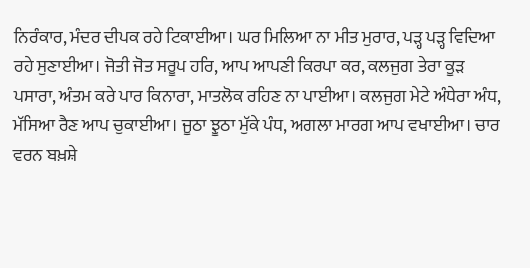ਨਿਰੰਕਾਰ, ਮੰਦਰ ਦੀਪਕ ਰਹੇ ਟਿਕਾਈਆ। ਘਰ ਮਿਲਿਆ ਨਾ ਮੀਤ ਮੁਰਾਰ, ਪੜ੍ਹ ਪੜ੍ਹ ਵਿਦਿਆ ਰਹੇ ਸੁਣਾਈਆ। ਜੋਤੀ ਜੋਤ ਸਰੂਪ ਹਰਿ, ਆਪ ਆਪਣੀ ਕਿਰਪਾ ਕਰ, ਕਲਜੁਗ ਤੇਰਾ ਕੂੜ ਪਸਾਰਾ, ਅੰਤਮ ਕਰੇ ਪਾਰ ਕਿਨਾਰਾ, ਮਾਤਲੋਕ ਰਹਿਣ ਨਾ ਪਾਈਆ। ਕਲਜੁਗ ਮੇਟੇ ਅੰਧੇਰਾ ਅੰਧ, ਮੱਸਿਆ ਰੈਣ ਆਪ ਚੁਕਾਈਆ। ਜੂਠਾ ਝੂਠਾ ਮੁੱਕੇ ਪੰਧ, ਅਗਲਾ ਮਾਰਗ ਆਪ ਵਖਾਈਆ। ਚਾਰ ਵਰਨ ਬਖ਼ਸ਼ੇ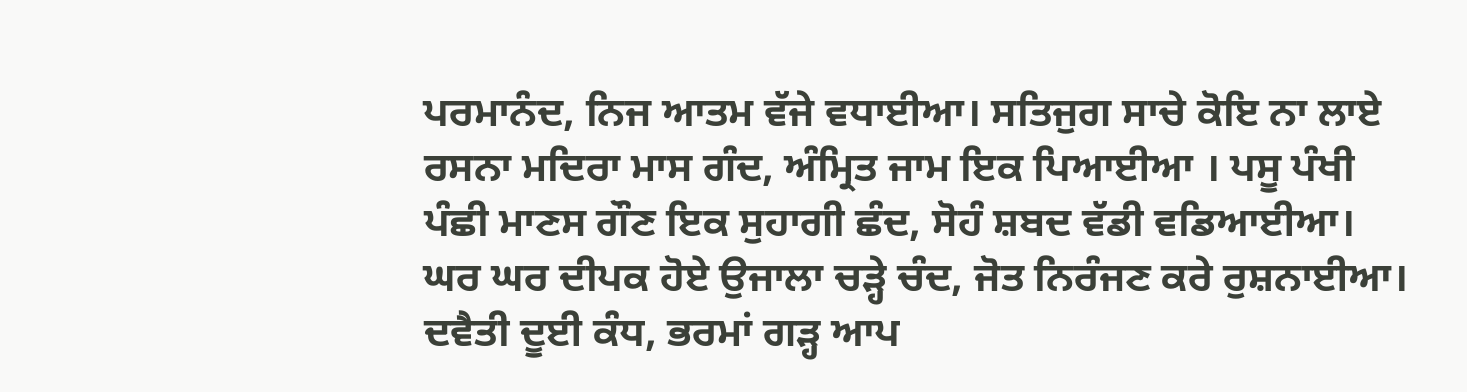ਪਰਮਾਨੰਦ, ਨਿਜ ਆਤਮ ਵੱਜੇ ਵਧਾਈਆ। ਸਤਿਜੁਗ ਸਾਚੇ ਕੋਇ ਨਾ ਲਾਏ ਰਸਨਾ ਮਦਿਰਾ ਮਾਸ ਗੰਦ, ਅੰਮ੍ਰਿਤ ਜਾਮ ਇਕ ਪਿਆਈਆ । ਪਸੂ ਪੰਖੀ ਪੰਛੀ ਮਾਣਸ ਗੌਣ ਇਕ ਸੁਹਾਗੀ ਛੰਦ, ਸੋਹੰ ਸ਼ਬਦ ਵੱਡੀ ਵਡਿਆਈਆ। ਘਰ ਘਰ ਦੀਪਕ ਹੋਏ ਉਜਾਲਾ ਚੜ੍ਹੇ ਚੰਦ, ਜੋਤ ਨਿਰੰਜਣ ਕਰੇ ਰੁਸ਼ਨਾਈਆ। ਦਵੈਤੀ ਦੂਈ ਕੰਧ, ਭਰਮਾਂ ਗੜ੍ਹ ਆਪ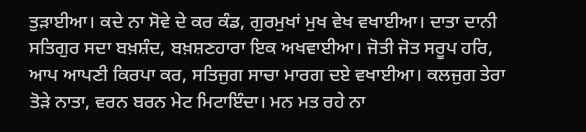ਤੁੜਾਈਆ। ਕਦੇ ਨਾ ਸੋਵੇ ਦੇ ਕਰ ਕੰਡ, ਗੁਰਮੁਖਾਂ ਮੁਖ ਵੇਖ ਵਖਾਈਆ। ਦਾਤਾ ਦਾਨੀ ਸਤਿਗੁਰ ਸਦਾ ਬਖ਼ਸ਼ੰਦ, ਬਖ਼ਸ਼ਣਹਾਰਾ ਇਕ ਅਖਵਾਈਆ। ਜੋਤੀ ਜੋਤ ਸਰੂਪ ਹਰਿ, ਆਪ ਆਪਣੀ ਕਿਰਪਾ ਕਰ, ਸਤਿਜੁਗ ਸਾਚਾ ਮਾਰਗ ਦਏ ਵਖਾਈਆ। ਕਲਜੁਗ ਤੇਰਾ ਤੋੜੇ ਨਾਤਾ, ਵਰਨ ਬਰਨ ਮੇਟ ਮਿਟਾਇੰਦਾ। ਮਨ ਮਤ ਰਹੇ ਨਾ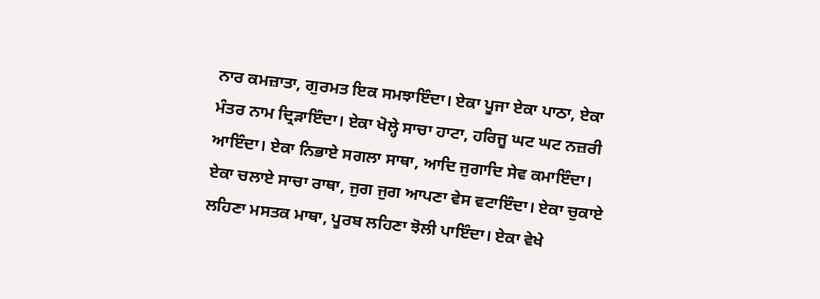ਨਾਰ ਕਮਜ਼ਾਤਾ, ਗੁਰਮਤ ਇਕ ਸਮਝਾਇੰਦਾ। ਏਕਾ ਪੂਜਾ ਏਕਾ ਪਾਠਾ, ਏਕਾ ਮੰਤਰ ਨਾਮ ਦ੍ਰਿੜਾਇੰਦਾ। ਏਕਾ ਖੋਲ੍ਹੇ ਸਾਚਾ ਹਾਟਾ, ਹਰਿਜੂ ਘਟ ਘਟ ਨਜ਼ਰੀ ਆਇੰਦਾ। ਏਕਾ ਨਿਭਾਏ ਸਗਲਾ ਸਾਥਾ, ਆਦਿ ਜੁਗਾਦਿ ਸੇਵ ਕਮਾਇੰਦਾ। ਏਕਾ ਚਲਾਏ ਸਾਚਾ ਰਾਥਾ, ਜੁਗ ਜੁਗ ਆਪਣਾ ਵੇਸ ਵਟਾਇੰਦਾ। ਏਕਾ ਚੁਕਾਏ ਲਹਿਣਾ ਮਸਤਕ ਮਾਥਾ, ਪੂਰਬ ਲਹਿਣਾ ਝੋਲੀ ਪਾਇੰਦਾ। ਏਕਾ ਵੇਖੇ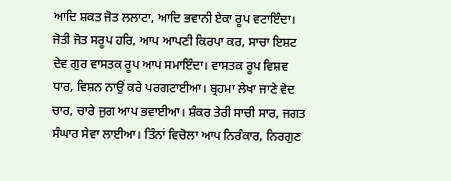ਆਦਿ ਸ਼ਕਤ ਜੋਤ ਲਲਾਟਾ, ਆਦਿ ਭਵਾਨੀ ਏਕਾ ਰੂਪ ਵਟਾਇੰਦਾ। ਜੋਤੀ ਜੋਤ ਸਰੂਪ ਹਰਿ, ਆਪ ਆਪਣੀ ਕਿਰਪਾ ਕਰ, ਸਾਚਾ ਇਸ਼ਟ ਦੇਵ ਗੁਰ ਵਾਸਤਕ ਰੂਪ ਆਪ ਸਮਾਇੰਦਾ। ਵਾਸਤਕ ਰੂਪ ਵਿਸ਼ਵ ਧਾਰ, ਵਿਸ਼ਨ ਨਾਉਂ ਕਰੇ ਪਰਗਟਾਈਆ। ਬ੍ਰਹਮਾ ਲੇਖਾ ਜਾਣੇ ਵੇਦ ਚਾਰ, ਚਾਰੇ ਜੁਗ ਆਪ ਭਵਾਈਆ। ਸ਼ੰਕਰ ਤੇਰੀ ਸਾਚੀ ਸਾਰ, ਜਗਤ ਸੰਘਾਰ ਸੇਵਾ ਲਾਈਆ। ਤਿੰਨਾਂ ਵਿਚੋਲਾ ਆਪ ਨਿਰੰਕਾਰ, ਨਿਰਗੁਣ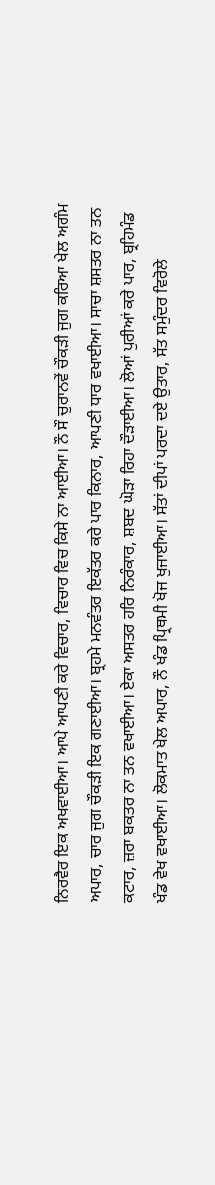ਨਿਰਵੈਰ ਇਕ ਅਖਵਾਈਆ। ਆਪੇ ਆਪਣੀ ਕਰੇ ਵਿਚਾਰ, ਵਿਚਾਰ ਵਿਚ ਕਿਸੇ ਨਾ ਆਈਆ। ਨੌ ਸੌ ਚੁਰਾਨਵੇਂ ਚੌਕੜੀ ਜੁਗ ਕਰਿਆ ਖੇਲ ਅਗੰਮ ਅਪਾਰ, ਚਾਰ ਜੁਗ ਚੌਕੜੀ ਇਕ ਗਣਾਈਆ। ਬ੍ਰਹਮੇ ਮਨਵੰਤਰ ਇਕੱਤਰ ਕਰੇ ਪਾਰ ਕਿਨਾਰ, ਆਪਣੀ ਧਾਰ ਵਖਾਈਆ। ਸਾਚਾ ਸ਼ਸਤਰ ਨਾ ਤਨ ਕਟਾਰ, ਜ਼ਰਾ ਬਕਤਰ ਨਾ ਤਨ ਵਖਾਈਆ। ਏਕਾ ਅਸਤਰ ਹਰਿ ਨਿਰੰਕਾਰ, ਸ਼ਬਦ ਘੋੜਾ ਰਿਹਾ ਦੌੜਾਈਆ। ਲੋਆਂ ਪੁਰੀਆਂ ਕਰੇ ਪਾਰ, ਬ੍ਰਹਿਮੰਡ ਖੰਡ ਵੇਖ ਵਖਾਈਆ। ਲੋਕਮਾਤ ਖੇਲ ਅਪਾਰ, ਨੌ ਖੰਡ ਪ੍ਰਿਥਮੀ ਖੋਜ ਖੁਜਾਈਆ। ਸੱਤਾਂ ਦੀਪਾਂ ਪਰਦਾ ਦਏ ਉਤਾਰ, ਸੱਤ ਸਮੁੰਦਰ ਵਿਰੋਲੇ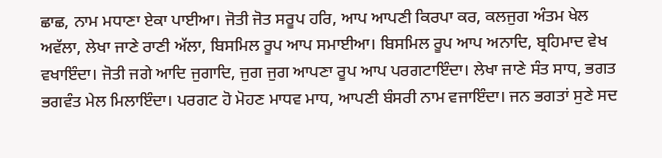ਛਾਛ, ਨਾਮ ਮਧਾਣਾ ਏਕਾ ਪਾਈਆ। ਜੋਤੀ ਜੋਤ ਸਰੂਪ ਹਰਿ, ਆਪ ਆਪਣੀ ਕਿਰਪਾ ਕਰ, ਕਲਜੁਗ ਅੰਤਮ ਖੇਲ ਅਵੱਲਾ, ਲੇਖਾ ਜਾਣੇ ਰਾਣੀ ਅੱਲਾ, ਬਿਸਮਿਲ ਰੂਪ ਆਪ ਸਮਾਈਆ। ਬਿਸਮਿਲ ਰੂਪ ਆਪ ਅਨਾਦਿ, ਬ੍ਰਹਿਮਾਦ ਵੇਖ ਵਖਾਇੰਦਾ। ਜੋਤੀ ਜਗੇ ਆਦਿ ਜੁਗਾਦਿ, ਜੁਗ ਜੁਗ ਆਪਣਾ ਰੂਪ ਆਪ ਪਰਗਟਾਇੰਦਾ। ਲੇਖਾ ਜਾਣੇ ਸੰਤ ਸਾਧ, ਭਗਤ ਭਗਵੰਤ ਮੇਲ ਮਿਲਾਇੰਦਾ। ਪਰਗਟ ਹੋ ਮੋਹਣ ਮਾਧਵ ਮਾਧ, ਆਪਣੀ ਬੰਸਰੀ ਨਾਮ ਵਜਾਇੰਦਾ। ਜਨ ਭਗਤਾਂ ਸੁਣੇ ਸਦ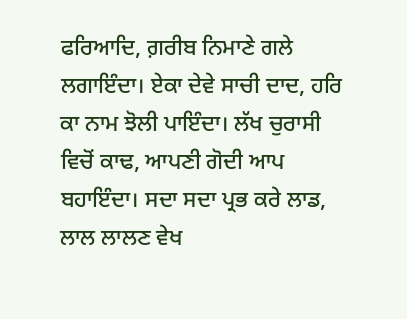ਫਰਿਆਦਿ, ਗ਼ਰੀਬ ਨਿਮਾਣੇ ਗਲੇ ਲਗਾਇੰਦਾ। ਏਕਾ ਦੇਵੇ ਸਾਚੀ ਦਾਦ, ਹਰਿ ਕਾ ਨਾਮ ਝੋਲੀ ਪਾਇੰਦਾ। ਲੱਖ ਚੁਰਾਸੀ ਵਿਚੋਂ ਕਾਢ, ਆਪਣੀ ਗੋਦੀ ਆਪ ਬਹਾਇੰਦਾ। ਸਦਾ ਸਦਾ ਪ੍ਰਭ ਕਰੇ ਲਾਡ, ਲਾਲ ਲਾਲਣ ਵੇਖ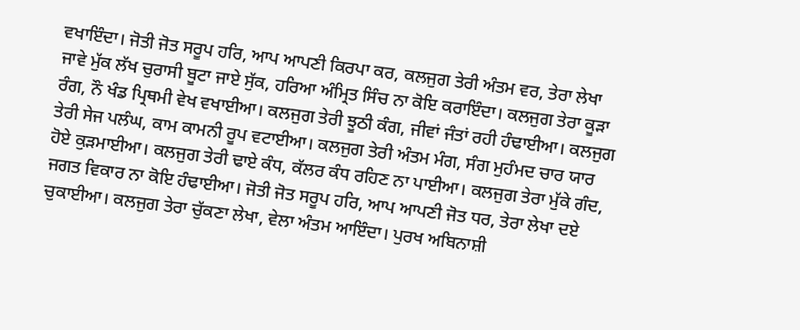ਵਖਾਇੰਦਾ। ਜੋਤੀ ਜੋਤ ਸਰੂਪ ਹਰਿ, ਆਪ ਆਪਣੀ ਕਿਰਪਾ ਕਰ, ਕਲਜੁਗ ਤੇਰੀ ਅੰਤਮ ਵਰ, ਤੇਰਾ ਲੇਖਾ ਜਾਵੇ ਮੁੱਕ ਲੱਖ ਚੁਰਾਸੀ ਬੂਟਾ ਜਾਏ ਸੁੱਕ, ਹਰਿਆ ਅੰਮ੍ਰਿਤ ਸਿੰਚ ਨਾ ਕੋਇ ਕਰਾਇੰਦਾ। ਕਲਜੁਗ ਤੇਰਾ ਕੂੜਾ ਰੰਗ, ਨੌ ਖੰਡ ਪ੍ਰਿਥਮੀ ਵੇਖ ਵਖਾਈਆ। ਕਲਜੁਗ ਤੇਰੀ ਝੂਠੀ ਕੰਗ, ਜੀਵਾਂ ਜੰਤਾਂ ਰਹੀ ਹੰਢਾਈਆ। ਕਲਜੁਗ ਤੇਰੀ ਸੇਜ ਪਲੰਘ, ਕਾਮ ਕਾਮਨੀ ਰੂਪ ਵਟਾਈਆ। ਕਲਜੁਗ ਤੇਰੀ ਅੰਤਮ ਮੰਗ, ਸੰਗ ਮੁਹੰਮਦ ਚਾਰ ਯਾਰ ਹੋਏ ਕੁੜਮਾਈਆ। ਕਲਜੁਗ ਤੇਰੀ ਢਾਏ ਕੰਧ, ਕੱਲਰ ਕੰਧ ਰਹਿਣ ਨਾ ਪਾਈਆ। ਕਲਜੁਗ ਤੇਰਾ ਮੁੱਕੇ ਗੰਦ, ਜਗਤ ਵਿਕਾਰ ਨਾ ਕੋਇ ਹੰਢਾਈਆ। ਜੋਤੀ ਜੋਤ ਸਰੂਪ ਹਰਿ, ਆਪ ਆਪਣੀ ਜੋਤ ਧਰ, ਤੇਰਾ ਲੇਖਾ ਦਏ ਚੁਕਾਈਆ। ਕਲਜੁਗ ਤੇਰਾ ਚੁੱਕਣਾ ਲੇਖਾ, ਵੇਲਾ ਅੰਤਮ ਆਇੰਦਾ। ਪੁਰਖ ਅਬਿਨਾਸ਼ੀ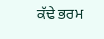ਕੱਢੇ ਭਰਮ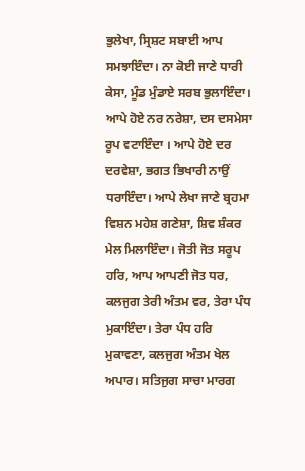ਭੁਲੇਖਾ, ਸ੍ਰਿਸ਼ਟ ਸਬਾਈ ਆਪ ਸਮਝਾਇੰਦਾ। ਨਾ ਕੋਈ ਜਾਣੇ ਧਾਰੀ ਕੇਸਾ, ਮੂੰਡ ਮੁੰਡਾਏ ਸਰਬ ਭੁਲਾਇੰਦਾ। ਆਪੇ ਹੋਏ ਨਰ ਨਰੇਸ਼ਾ, ਦਸ ਦਸਮੇਸਾ ਰੂਪ ਵਟਾਇੰਦਾ । ਆਪੇ ਹੋਏ ਦਰ ਦਰਵੇਸ਼ਾ, ਭਗਤ ਭਿਖਾਰੀ ਨਾਉਂ ਧਰਾਇੰਦਾ। ਆਪੇ ਲੇਖਾ ਜਾਣੇ ਬ੍ਰਹਮਾ ਵਿਸ਼ਨ ਮਹੇਸ਼ ਗਣੇਸ਼ਾ, ਸ਼ਿਵ ਸ਼ੰਕਰ ਮੇਲ ਮਿਲਾਇੰਦਾ। ਜੋਤੀ ਜੋਤ ਸਰੂਪ ਹਰਿ, ਆਪ ਆਪਣੀ ਜੋਤ ਧਰ, ਕਲਜੁਗ ਤੇਰੀ ਅੰਤਮ ਵਰ, ਤੇਰਾ ਪੰਧ ਮੁਕਾਇੰਦਾ। ਤੇਰਾ ਪੰਧ ਹਰਿ ਮੁਕਾਵਣਾ, ਕਲਜੁਗ ਅੰਤਮ ਖੇਲ ਅਪਾਰ। ਸਤਿਜੁਗ ਸਾਚਾ ਮਾਰਗ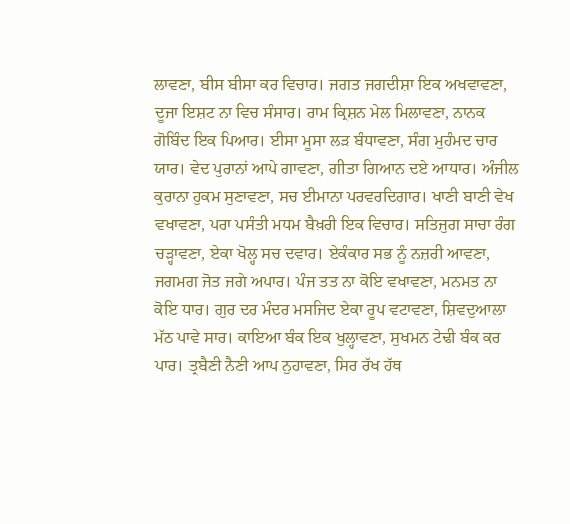ਲਾਵਣਾ, ਬੀਸ ਬੀਸਾ ਕਰ ਵਿਚਾਰ। ਜਗਤ ਜਗਦੀਸ਼ਾ ਇਕ ਅਖਵਾਵਣਾ, ਦੂਜਾ ਇਸ਼ਟ ਨਾ ਵਿਚ ਸੰਸਾਰ। ਰਾਮ ਕ੍ਰਿਸ਼ਨ ਮੇਲ ਮਿਲਾਵਣਾ, ਨਾਨਕ ਗੋਬਿੰਦ ਇਕ ਪਿਆਰ। ਈਸਾ ਮੂਸਾ ਲੜ ਬੰਧਾਵਣਾ, ਸੰਗ ਮੁਹੰਮਦ ਚਾਰ ਯਾਰ। ਵੇਦ ਪੁਰਾਨਾਂ ਆਪੇ ਗਾਵਣਾ, ਗੀਤਾ ਗਿਆਨ ਦਏ ਆਧਾਰ। ਅੰਜੀਲ ਕੁਰਾਨਾ ਹੁਕਮ ਸੁਣਾਵਣਾ, ਸਚ ਈਮਾਨਾ ਪਰਵਰਦਿਗਾਰ। ਖਾਣੀ ਬਾਣੀ ਵੇਖ ਵਖਾਵਣਾ, ਪਰਾ ਪਸੰਤੀ ਮਧਮ ਬੈਖ਼ਰੀ ਇਕ ਵਿਚਾਰ। ਸਤਿਜੁਗ ਸਾਚਾ ਰੰਗ ਚੜ੍ਹਾਵਣਾ, ਏਕਾ ਖੋਲ੍ਹ ਸਚ ਦਵਾਰ। ਏਕੰਕਾਰ ਸਭ ਨੂੰ ਨਜ਼ਰੀ ਆਵਣਾ, ਜਗਮਗ ਜੋਤ ਜਗੇ ਅਪਾਰ। ਪੰਜ ਤਤ ਨਾ ਕੋਇ ਵਖਾਵਣਾ, ਮਨਮਤ ਨਾ ਕੋਇ ਧਾਰ। ਗੁਰ ਦਰ ਮੰਦਰ ਮਸਜਿਦ ਏਕਾ ਰੂਪ ਵਟਾਵਣਾ, ਸ਼ਿਵਦੁਆਲਾ ਮੱਠ ਪਾਵੇ ਸਾਰ। ਕਾਇਆ ਬੰਕ ਇਕ ਖੁਲ੍ਹਾਵਣਾ, ਸੁਖਮਨ ਟੇਢੀ ਬੰਕ ਕਰ ਪਾਰ। ਤ੍ਰਬੈਣੀ ਨੈਣੀ ਆਪ ਨੁਹਾਵਣਾ, ਸਿਰ ਰੱਖ ਹੱਥ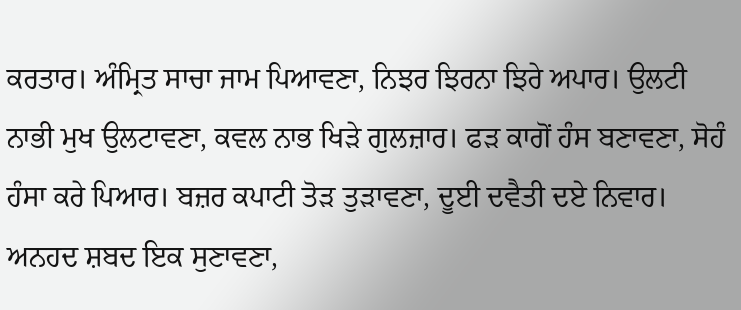ਕਰਤਾਰ। ਅੰਮ੍ਰਿਤ ਸਾਚਾ ਜਾਮ ਪਿਆਵਣਾ, ਨਿਝਰ ਝਿਰਨਾ ਝਿਰੇ ਅਪਾਰ। ਉਲਟੀ ਨਾਭੀ ਮੁਖ ਉਲਟਾਵਣਾ, ਕਵਲ ਨਾਭ ਖਿੜੇ ਗੁਲਜ਼ਾਰ। ਫੜ ਕਾਗੋਂ ਹੰਸ ਬਣਾਵਣਾ, ਸੋਹੰ ਹੰਸਾ ਕਰੇ ਪਿਆਰ। ਬਜ਼ਰ ਕਪਾਟੀ ਤੋੜ ਤੁੜਾਵਣਾ, ਦੂਈ ਦਵੈਤੀ ਦਏ ਨਿਵਾਰ। ਅਨਹਦ ਸ਼ਬਦ ਇਕ ਸੁਣਾਵਣਾ,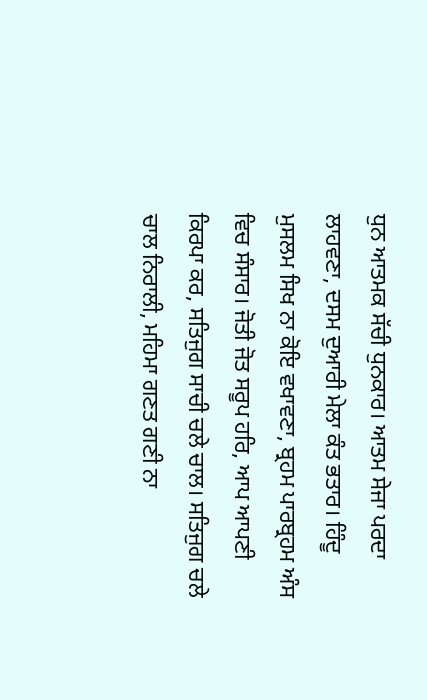ਧੁਨ ਆਤਮਕ ਸੱਚੀ ਧੁਨਕਾਰ। ਆਤਮ ਸੇਜਾ ਪਰਦਾ ਲਾਹਵਣਾ, ਦਸਮ ਦੁਆਰੀ ਮੇਲਾ ਕੰਤ ਭਤਾਰ। ਹਿੰਦੂ ਮੁਸਲਮ ਸਿਖ ਨਾ ਕੋਇ ਵਖਾਵਣਾ, ਬ੍ਰਹਮ ਪਾਰਬ੍ਰਹਮ ਅੰਸ ਵਿਚ ਸੰਸਾਰ। ਜੋਤੀ ਜੋਤ ਸਰੂਪ ਹਰਿ, ਆਪ ਆਪਣੀ ਕਿਰਪਾ ਕਰ, ਸਤਿਜੁਗ ਸਾਚੀ ਚਲੇ ਚਾਲ। ਸਤਿਜੁਗ ਚਲੇ ਚਾਲ ਨਿਰਾਲੀ, ਮਹਿਮਾ ਗਣਤ ਗਣੀ ਨਾ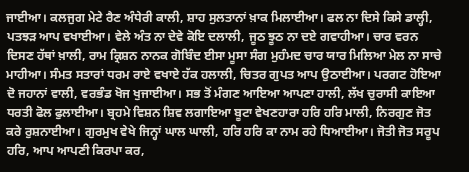ਜਾਈਆ। ਕਲਜੁਗ ਮੇਟੇ ਰੈਣ ਅੰਧੇਰੀ ਕਾਲੀ, ਸ਼ਾਹ ਸੁਲਤਾਨਾਂ ਖ਼ਾਕ ਮਿਲਾਈਆ। ਫਲ ਨਾ ਦਿਸੇ ਕਿਸੇ ਡਾਲ੍ਹੀ, ਪਤਝੜ ਆਪ ਵਖਾਈਆ। ਵੇਲੇ ਅੰਤ ਨਾ ਦੇਵੇ ਕੋਇ ਦਲਾਲੀ, ਜੂਠ ਝੂਠ ਨਾ ਦਏ ਗਵਾਹੀਆ। ਚਾਰ ਵਰਨ ਦਿਸਣ ਹੱਥਾਂ ਖ਼ਾਲੀ, ਰਾਮ ਕ੍ਰਿਸ਼ਨ ਨਾਨਕ ਗੋਬਿੰਦ ਈਸਾ ਮੂਸਾ ਸੰਗ ਮੁਹੰਮਦ ਚਾਰ ਯਾਰ ਮਿਲਿਆ ਮੇਲ ਨਾ ਸਾਚੇ ਮਾਹੀਆ। ਸੰਮਤ ਸਤਾਰਾਂ ਧਰਮ ਰਾਏ ਵਖਾਏ ਹੱਕ ਹਲਾਲੀ, ਚਿਤਰ ਗੁਪਤ ਆਪ ਉਠਾਈਆ। ਪਰਗਟ ਹੋਇਆ ਦੋ ਜਹਾਨਾਂ ਵਾਲੀ, ਵਰਭੰਡ ਖੋਜ ਖੁਜਾਈਆ। ਸਭ ਤੋਂ ਮੰਗਣ ਆਇਆ ਆਪਣਾ ਹਾਲੀ, ਲੱਖ ਚੁਰਾਸੀ ਕਾਇਆ ਧਰਤੀ ਫੋਲ ਫੁਲਾਈਆ। ਬ੍ਰਹਮੇ ਵਿਸ਼ਨ ਸ਼ਿਵ ਲਗਾਇਆ ਬੂਟਾ ਵੇਖਣਹਾਰਾ ਹਰਿ ਹਰਿ ਮਾਲੀ, ਨਿਰਗੁਣ ਜੋਤ ਕਰੇ ਰੁਸ਼ਨਾਈਆ। ਗੁਰਮੁਖ ਵੇਖੇ ਜਿਨ੍ਹਾਂ ਘਾਲ ਘਾਲੀ, ਹਰਿ ਹਰਿ ਕਾ ਨਾਮ ਰਹੇ ਧਿਆਈਆ। ਜੋਤੀ ਜੋਤ ਸਰੂਪ ਹਰਿ, ਆਪ ਆਪਣੀ ਕਿਰਪਾ ਕਰ,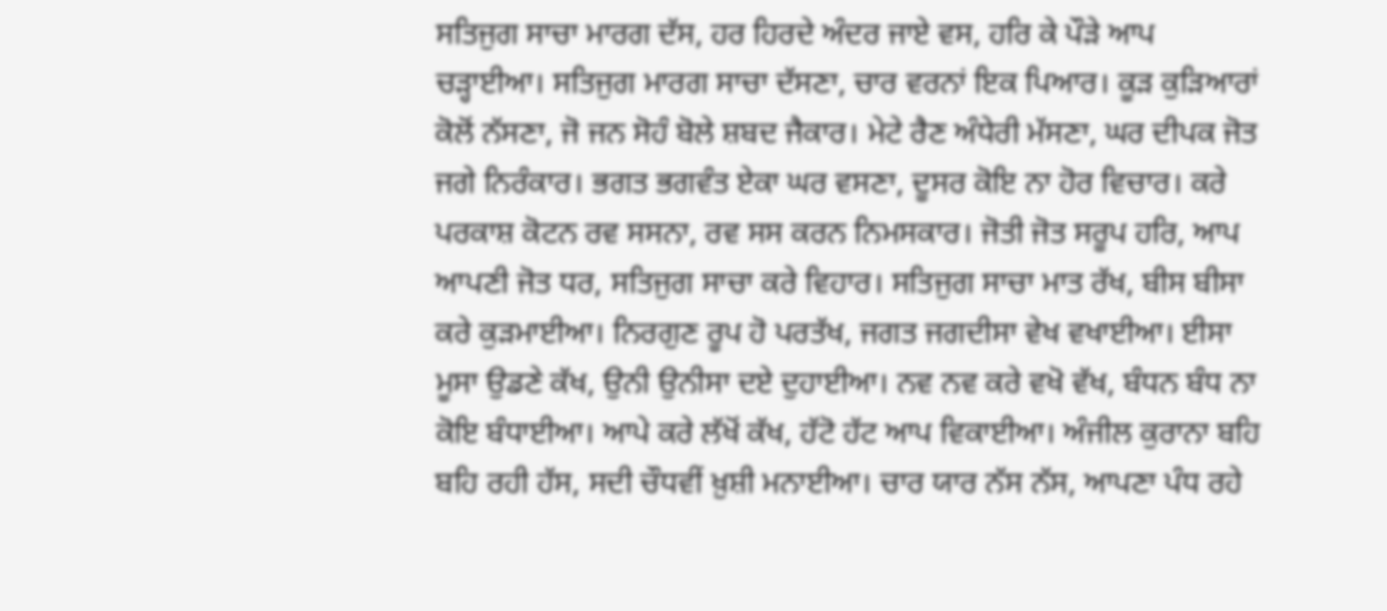ਸਤਿਜੁਗ ਸਾਚਾ ਮਾਰਗ ਦੱਸ, ਹਰ ਹਿਰਦੇ ਅੰਦਰ ਜਾਏ ਵਸ, ਹਰਿ ਕੇ ਪੌੜੇ ਆਪ ਚੜ੍ਹਾਈਆ। ਸਤਿਜੁਗ ਮਾਰਗ ਸਾਚਾ ਦੱਸਣਾ, ਚਾਰ ਵਰਨਾਂ ਇਕ ਪਿਆਰ। ਕੂੜ ਕੁੜਿਆਰਾਂ ਕੋਲੋਂ ਨੱਸਣਾ, ਜੋ ਜਨ ਸੋਹੰ ਬੋਲੇ ਸ਼ਬਦ ਜੈਕਾਰ। ਮੇਟੇ ਰੈਣ ਅੰਧੇਰੀ ਮੱਸਣਾ, ਘਰ ਦੀਪਕ ਜੋਤ ਜਗੇ ਨਿਰੰਕਾਰ। ਭਗਤ ਭਗਵੰਤ ਏਕਾ ਘਰ ਵਸਣਾ, ਦੂਸਰ ਕੋਇ ਨਾ ਹੋਰ ਵਿਚਾਰ। ਕਰੇ ਪਰਕਾਸ਼ ਕੋਟਨ ਰਵ ਸਸਨਾ, ਰਵ ਸਸ ਕਰਨ ਨਿਮਸਕਾਰ। ਜੋਤੀ ਜੋਤ ਸਰੂਪ ਹਰਿ, ਆਪ ਆਪਣੀ ਜੋਤ ਧਰ, ਸਤਿਜੁਗ ਸਾਚਾ ਕਰੇ ਵਿਹਾਰ। ਸਤਿਜੁਗ ਸਾਚਾ ਮਾਤ ਰੱਖ, ਬੀਸ ਬੀਸਾ ਕਰੇ ਕੁੜਮਾਈਆ। ਨਿਰਗੁਣ ਰੂਪ ਹੋ ਪਰਤੱਖ, ਜਗਤ ਜਗਦੀਸਾ ਵੇਖ ਵਖਾਈਆ। ਈਸਾ ਮੂਸਾ ਉਡਣੇ ਕੱਖ, ਉਨੀ ਉਨੀਸਾ ਦਏ ਦੁਹਾਈਆ। ਨਵ ਨਵ ਕਰੇ ਵਖੋ ਵੱਖ, ਬੰਧਨ ਬੰਧ ਨਾ ਕੋਇ ਬੰਧਾਈਆ। ਆਪੇ ਕਰੇ ਲੱਖੋਂ ਕੱਖ, ਹੱਟੋ ਹੱਟ ਆਪ ਵਿਕਾਈਆ। ਅੰਜੀਲ ਕੁਰਾਨਾ ਬਹਿ ਬਹਿ ਰਹੀ ਹੱਸ, ਸਦੀ ਚੌਧਵੀਂ ਖ਼ੁਸ਼ੀ ਮਨਾਈਆ। ਚਾਰ ਯਾਰ ਨੱਸ ਨੱਸ, ਆਪਣਾ ਪੰਧ ਰਹੇ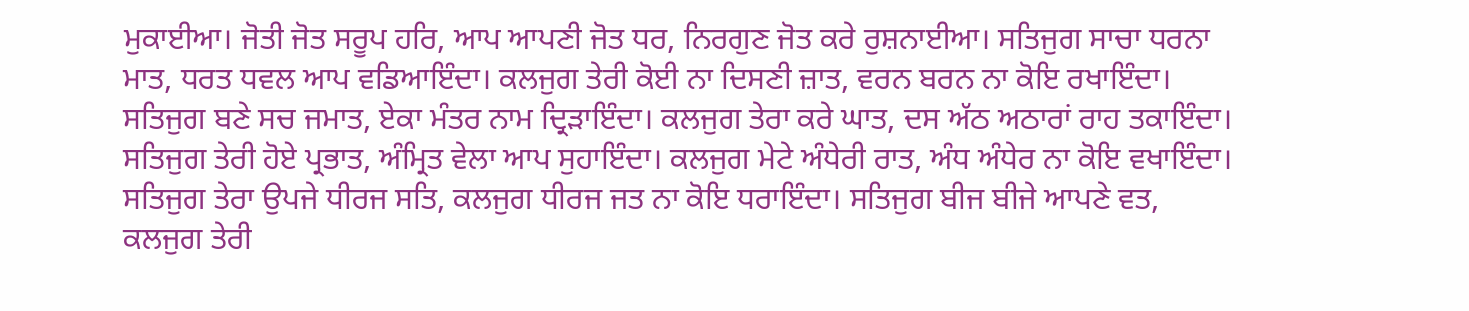ਮੁਕਾਈਆ। ਜੋਤੀ ਜੋਤ ਸਰੂਪ ਹਰਿ, ਆਪ ਆਪਣੀ ਜੋਤ ਧਰ, ਨਿਰਗੁਣ ਜੋਤ ਕਰੇ ਰੁਸ਼ਨਾਈਆ। ਸਤਿਜੁਗ ਸਾਚਾ ਧਰਨਾ ਮਾਤ, ਧਰਤ ਧਵਲ ਆਪ ਵਡਿਆਇੰਦਾ। ਕਲਜੁਗ ਤੇਰੀ ਕੋਈ ਨਾ ਦਿਸਣੀ ਜ਼ਾਤ, ਵਰਨ ਬਰਨ ਨਾ ਕੋਇ ਰਖਾਇੰਦਾ। ਸਤਿਜੁਗ ਬਣੇ ਸਚ ਜਮਾਤ, ਏਕਾ ਮੰਤਰ ਨਾਮ ਦ੍ਰਿੜਾਇੰਦਾ। ਕਲਜੁਗ ਤੇਰਾ ਕਰੇ ਘਾਤ, ਦਸ ਅੱਠ ਅਠਾਰਾਂ ਰਾਹ ਤਕਾਇੰਦਾ। ਸਤਿਜੁਗ ਤੇਰੀ ਹੋਏ ਪ੍ਰਭਾਤ, ਅੰਮ੍ਰਿਤ ਵੇਲਾ ਆਪ ਸੁਹਾਇੰਦਾ। ਕਲਜੁਗ ਮੇਟੇ ਅੰਧੇਰੀ ਰਾਤ, ਅੰਧ ਅੰਧੇਰ ਨਾ ਕੋਇ ਵਖਾਇੰਦਾ। ਸਤਿਜੁਗ ਤੇਰਾ ਉਪਜੇ ਧੀਰਜ ਸਤਿ, ਕਲਜੁਗ ਧੀਰਜ ਜਤ ਨਾ ਕੋਇ ਧਰਾਇੰਦਾ। ਸਤਿਜੁਗ ਬੀਜ ਬੀਜੇ ਆਪਣੇ ਵਤ, ਕਲਜੁਗ ਤੇਰੀ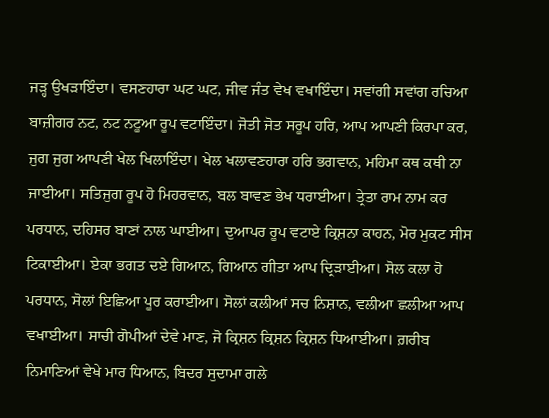ਜੜ੍ਹ ਉਖੜਾਇੰਦਾ। ਵਸਣਹਾਰਾ ਘਟ ਘਟ, ਜੀਵ ਜੰਤ ਵੇਖ ਵਖਾਇੰਦਾ। ਸਵਾਂਗੀ ਸਵਾਂਗ ਰਚਿਆ ਬਾਜ਼ੀਗਰ ਨਟ, ਨਟ ਨਟੂਆ ਰੂਪ ਵਟਾਇੰਦਾ। ਜੋਤੀ ਜੋਤ ਸਰੂਪ ਹਰਿ, ਆਪ ਆਪਣੀ ਕਿਰਪਾ ਕਰ, ਜੁਗ ਜੁਗ ਆਪਣੀ ਖੇਲ ਖਿਲਾਇੰਦਾ। ਖੇਲ ਖਲਾਵਣਹਾਰਾ ਹਰਿ ਭਗਵਾਨ, ਮਹਿਮਾ ਕਥ ਕਥੀ ਨਾ ਜਾਈਆ। ਸਤਿਜੁਗ ਰੂਪ ਹੋ ਮਿਹਰਵਾਨ, ਬਲ ਬਾਵਣ ਭੇਖ ਧਰਾਈਆ। ਤ੍ਰੇਤਾ ਰਾਮ ਨਾਮ ਕਰ ਪਰਧਾਨ, ਦਹਿਸਰ ਬਾਣਾਂ ਨਾਲ ਘਾਈਆ। ਦੁਆਪਰ ਰੂਪ ਵਟਾਏ ਕ੍ਰਿਸ਼ਨਾ ਕਾਹਨ, ਮੋਰ ਮੁਕਟ ਸੀਸ ਟਿਕਾਈਆ। ਏਕਾ ਭਗਤ ਦਏ ਗਿਆਨ, ਗਿਆਨ ਗੀਤਾ ਆਪ ਦ੍ਰਿੜਾਈਆ। ਸੋਲ ਕਲਾ ਹੋ ਪਰਧਾਨ, ਸੋਲਾਂ ਇਛਿਆ ਪੂਰ ਕਰਾਈਆ। ਸੋਲਾਂ ਕਲੀਆਂ ਸਚ ਨਿਸ਼ਾਨ, ਵਲੀਆ ਛਲੀਆ ਆਪ ਵਖਾਈਆ। ਸਾਚੀ ਗੋਪੀਆਂ ਦੇਵੇ ਮਾਣ, ਜੋ ਕ੍ਰਿਸ਼ਨ ਕ੍ਰਿਸ਼ਨ ਕ੍ਰਿਸ਼ਨ ਧਿਆਈਆ। ਗ਼ਰੀਬ ਨਿਮਾਣਿਆਂ ਵੇਖੇ ਮਾਰ ਧਿਆਨ, ਬਿਦਰ ਸੁਦਾਮਾ ਗਲੇ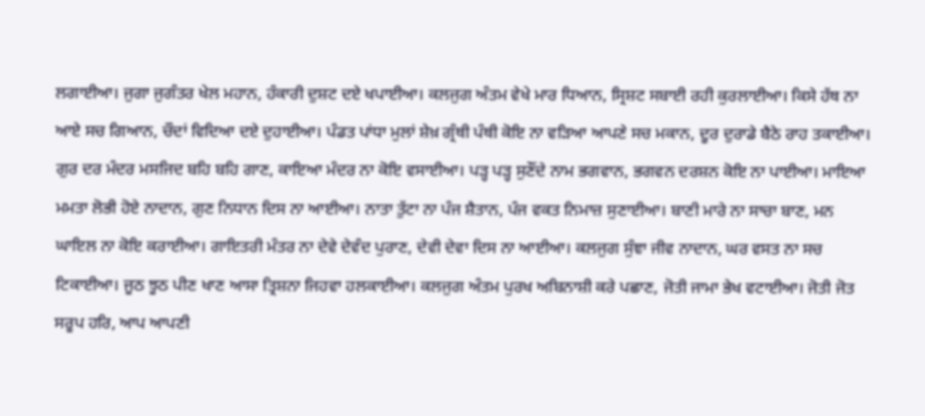ਲਗਾਈਆ। ਜੁਗਾ ਜੁਗੰਤਰ ਖੇਲ ਮਹਾਨ, ਹੰਕਾਰੀ ਦੁਸ਼ਟ ਦਏ ਖਪਾਈਆ। ਕਲਜੁਗ ਅੰਤਮ ਵੇਖੇ ਮਾਰ ਧਿਆਨ, ਸ੍ਰਿਸ਼ਟ ਸਬਾਈ ਰਹੀ ਕੁਰਲਾਈਆ। ਕਿਸੇ ਹੱਥ ਨਾ ਆਏ ਸਚ ਗਿਆਨ, ਚੌਦਾਂ ਵਿਦਿਆ ਦਏ ਦੁਹਾਈਆ। ਪੰਡਤ ਪਾਂਧਾ ਮੁਲਾਂ ਸ਼ੇਖ਼ ਗ੍ਰੰਥੀ ਪੰਥੀ ਕੋਇ ਨਾ ਵੜਿਆ ਆਪਣੇ ਸਚ ਮਕਾਨ, ਦੂਰ ਦੁਰਾਡੇ ਬੈਠੇ ਰਾਹ ਤਕਾਈਆ। ਗੁਰ ਦਰ ਮੰਦਰ ਮਸਜਿਦ ਬਹਿ ਬਹਿ ਗਾਣ, ਕਾਇਆ ਮੰਦਰ ਨਾ ਕੋਇ ਵਸਾਈਆ। ਪੜ੍ਹ ਪੜ੍ਹ ਸੁਣੌਂਦੇ ਨਾਮ ਭਗਵਾਨ, ਭਗਵਨ ਦਰਸ਼ਨ ਕੋਇ ਨਾ ਪਾਈਆ। ਮਾਇਆ ਮਮਤਾ ਲੋਭੀ ਹੋਏ ਨਾਦਾਨ, ਗੁਣ ਨਿਧਾਨ ਦਿਸ ਨਾ ਆਈਆ। ਨਾਤਾ ਤੁੱਟਾ ਨਾ ਪੰਜ ਸ਼ੈਤਾਨ, ਪੰਜ ਵਕਤ ਨਿਮਾਜ਼ ਸੁਣਾਈਆ। ਬਾਣੀ ਮਾਰੇ ਨਾ ਸਾਚਾ ਬਾਣ, ਮਨ ਘਾਇਲ ਨਾ ਕੋਇ ਕਰਾਈਆ। ਗਾਇਤਰੀ ਮੰਤਰ ਨਾ ਦੇਵੇ ਦੇਵੰਦ ਪੁਰਾਣ, ਦੇਵੀ ਦੇਵਾ ਦਿਸ ਨਾ ਆਈਆ। ਕਲਜੁਗ ਸੁੰਞਾ ਜੀਵ ਨਾਦਾਨ, ਘਰ ਵਸਤ ਨਾ ਸਚ ਟਿਕਾਈਆ। ਜੂਠ ਝੂਠ ਪੀਣ ਖਾਣ ਆਸਾ ਤ੍ਰਿਸ਼ਨਾ ਜਿਹਵਾ ਹਲਕਾਈਆ। ਕਲਜੁਗ ਅੰਤਮ ਪੁਰਖ ਅਬਿਨਾਸ਼ੀ ਕਰੇ ਪਛਾਣ, ਜੋਤੀ ਜਾਮਾ ਭੇਖ ਵਟਾਈਆ। ਜੋਤੀ ਜੋਤ ਸਰੂਪ ਹਰਿ, ਆਪ ਆਪਣੀ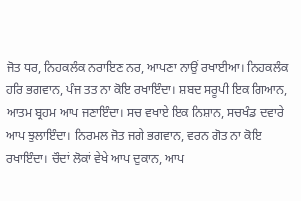ਜੋਤ ਧਰ, ਨਿਹਕਲੰਕ ਨਰਾਇਣ ਨਰ, ਆਪਣਾ ਨਾਉਂ ਰਖਾਈਆ। ਨਿਹਕਲੰਕ ਹਰਿ ਭਗਵਾਨ, ਪੰਜ ਤਤ ਨਾ ਕੋਇ ਰਖਾਇੰਦਾ। ਸ਼ਬਦ ਸਰੂਪੀ ਇਕ ਗਿਆਨ, ਆਤਮ ਬ੍ਰਹਮ ਆਪ ਜਣਾਇੰਦਾ। ਸਚ ਵਖਾਏ ਇਕ ਨਿਸ਼ਾਨ, ਸਚਖੰਡ ਦਵਾਰੇ ਆਪ ਝੁਲਾਇੰਦਾ। ਨਿਰਮਲ ਜੋਤ ਜਗੇ ਭਗਵਾਨ, ਵਰਨ ਗੋਤ ਨਾ ਕੋਇ ਰਖਾਇੰਦਾ। ਚੌਦਾਂ ਲੋਕਾਂ ਵੇਖੇ ਆਪ ਦੁਕਾਨ, ਆਪ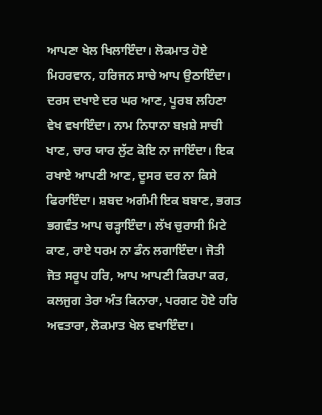ਆਪਣਾ ਖੇਲ ਖਿਲਾਇੰਦਾ। ਲੋਕਮਾਤ ਹੋਏ ਮਿਹਰਵਾਨ, ਹਰਿਜਨ ਸਾਚੇ ਆਪ ਉਠਾਇੰਦਾ। ਦਰਸ ਦਖਾਏ ਦਰ ਘਰ ਆਣ, ਪੂਰਬ ਲਹਿਣਾ ਵੇਖ ਵਖਾਇੰਦਾ। ਨਾਮ ਨਿਧਾਨਾ ਬਖ਼ਸ਼ੇ ਸਾਚੀ ਖਾਣ, ਚਾਰ ਯਾਰ ਲੁੱਟ ਕੋਇ ਨਾ ਜਾਇੰਦਾ। ਇਕ ਰਖਾਏ ਆਪਣੀ ਆਣ, ਦੂਸਰ ਦਰ ਨਾ ਕਿਸੇ ਫਿਰਾਇੰਦਾ। ਸ਼ਬਦ ਅਗੰਮੀ ਇਕ ਬਬਾਣ, ਭਗਤ ਭਗਵੰਤ ਆਪ ਚੜ੍ਹਾਇੰਦਾ। ਲੱਖ ਚੁਰਾਸੀ ਮਿਟੇ ਕਾਣ, ਰਾਏ ਧਰਮ ਨਾ ਡੰਨ ਲਗਾਇੰਦਾ। ਜੋਤੀ ਜੋਤ ਸਰੂਪ ਹਰਿ, ਆਪ ਆਪਣੀ ਕਿਰਪਾ ਕਰ, ਕਲਜੁਗ ਤੇਰਾ ਅੰਤ ਕਿਨਾਰਾ, ਪਰਗਟ ਹੋਏ ਹਰਿ ਅਵਤਾਰਾ, ਲੋਕਮਾਤ ਖੇਲ ਵਖਾਇੰਦਾ।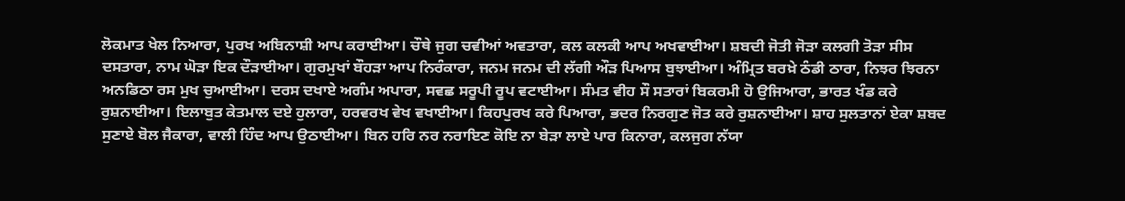ਲੋਕਮਾਤ ਖੇਲ ਨਿਆਰਾ, ਪੁਰਖ ਅਬਿਨਾਸ਼ੀ ਆਪ ਕਰਾਈਆ। ਚੌਥੇ ਜੁਗ ਚਵੀਆਂ ਅਵਤਾਰਾ, ਕਲ ਕਲਕੀ ਆਪ ਅਖਵਾਈਆ। ਸ਼ਬਦੀ ਜੋਤੀ ਜੋੜਾ ਕਲਗੀ ਤੋੜਾ ਸੀਸ ਦਸਤਾਰਾ, ਨਾਮ ਘੋੜਾ ਇਕ ਦੌੜਾਈਆ। ਗੁਰਮੁਖਾਂ ਬੌਹੜਾ ਆਪ ਨਿਰੰਕਾਰਾ, ਜਨਮ ਜਨਮ ਦੀ ਲੱਗੀ ਔੜ ਪਿਆਸ ਬੁਝਾਈਆ। ਅੰਮ੍ਰਿਤ ਬਰਖ਼ੇ ਠੰਡੀ ਠਾਰਾ, ਨਿਝਰ ਝਿਰਨਾ ਅਨਡਿਠਾ ਰਸ ਮੁਖ ਚੁਆਈਆ। ਦਰਸ ਦਖਾਏ ਅਗੰਮ ਅਪਾਰਾ, ਸਵਛ ਸਰੂਪੀ ਰੂਪ ਵਟਾਈਆ। ਸੰਮਤ ਵੀਹ ਸੌ ਸਤਾਰਾਂ ਬਿਕਰਮੀ ਹੋ ਉਜਿਆਰਾ, ਭਾਰਤ ਖੰਡ ਕਰੇ ਰੁਸ਼ਨਾਈਆ। ਇਲਾਬੁਤ ਕੇਤਮਾਲ ਦਏ ਹੁਲਾਰਾ, ਹਰਵਰਖ ਵੇਖ ਵਖਾਈਆ। ਕਿਹਪੁਰਖ ਕਰੇ ਪਿਆਰਾ, ਭਦਰ ਨਿਰਗੁਣ ਜੋਤ ਕਰੇ ਰੁਸ਼ਨਾਈਆ। ਸ਼ਾਹ ਸੁਲਤਾਨਾਂ ਏਕਾ ਸ਼ਬਦ ਸੁਣਾਏ ਬੋਲ ਜੈਕਾਰਾ, ਵਾਲੀ ਹਿੰਦ ਆਪ ਉਠਾਈਆ। ਬਿਨ ਹਰਿ ਨਰ ਨਰਾਇਣ ਕੋਇ ਨਾ ਬੇੜਾ ਲਾਏ ਪਾਰ ਕਿਨਾਰਾ, ਕਲਜੁਗ ਨੱਯਾ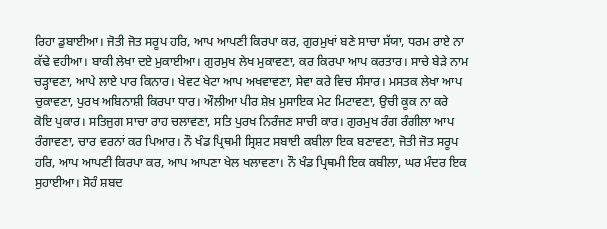ਰਿਹਾ ਡੁਬਾਈਆ। ਜੋਤੀ ਜੋਤ ਸਰੂਪ ਹਰਿ, ਆਪ ਆਪਣੀ ਕਿਰਪਾ ਕਰ, ਗੁਰਮੁਖਾਂ ਬਣੇ ਸਾਚਾ ਸੱਯਾ, ਧਰਮ ਰਾਏ ਨਾ ਕੱਢੇ ਵਹੀਆ। ਬਾਕੀ ਲੇਖਾ ਦਏ ਮੁਕਾਈਆ। ਗੁਰਮੁਖ ਲੇਖ ਮੁਕਾਵਣਾ, ਕਰ ਕਿਰਪਾ ਆਪ ਕਰਤਾਰ। ਸਾਚੇ ਬੇੜੇ ਨਾਮ ਚੜ੍ਹਾਵਣਾ, ਆਪੇ ਲਾਏ ਪਾਰ ਕਿਨਾਰ। ਖੇਵਟ ਖੇਟਾ ਆਪ ਅਖਵਾਵਣਾ, ਸੇਵਾ ਕਰੇ ਵਿਚ ਸੰਸਾਰ। ਮਸਤਕ ਲੇਖਾ ਆਪ ਚੁਕਾਵਣਾ, ਪੁਰਖ ਅਬਿਨਾਸ਼ੀ ਕਿਰਪਾ ਧਾਰ। ਔਲੀਆ ਪੀਰ ਸ਼ੇਖ਼ ਮੁਸਾਇਕ ਮੇਟ ਮਿਟਾਵਣਾ, ਉਚੀ ਕੂਕ ਨਾ ਕਰੇ ਕੋਇ ਪੁਕਾਰ। ਸਤਿਜੁਗ ਸਾਚਾ ਰਾਹ ਚਲਾਵਣਾ, ਸਤਿ ਪੁਰਖ ਨਿਰੰਜਣ ਸਾਚੀ ਕਾਰ। ਗੁਰਮੁਖ ਰੰਗ ਰੰਗੀਲਾ ਆਪ ਰੰਗਾਵਣਾ, ਚਾਰ ਵਰਨਾਂ ਕਰ ਪਿਆਰ। ਨੌ ਖੰਡ ਪ੍ਰਿਥਮੀ ਸ੍ਰਿਸ਼ਟ ਸਬਾਈ ਕਬੀਲਾ ਇਕ ਬਣਾਵਣਾ, ਜੋਤੀ ਜੋਤ ਸਰੂਪ ਹਰਿ, ਆਪ ਆਪਣੀ ਕਿਰਪਾ ਕਰ, ਆਪ ਆਪਣਾ ਖੇਲ ਖਲਾਵਣਾ। ਨੌ ਖੰਡ ਪ੍ਰਿਥਮੀ ਇਕ ਕਬੀਲਾ, ਘਰ ਮੰਦਰ ਇਕ ਸੁਹਾਈਆ। ਸੋਹੰ ਸ਼ਬਦ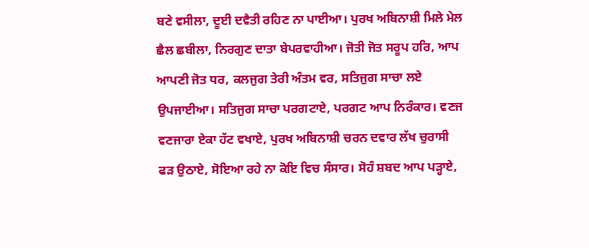ਬਣੇ ਵਸੀਲਾ, ਦੂਈ ਦਵੈਤੀ ਰਹਿਣ ਨਾ ਪਾਈਆ। ਪੁਰਖ ਅਬਿਨਾਸ਼ੀ ਮਿਲੇ ਮੇਲ ਛੈਲ ਛਬੀਲਾ, ਨਿਰਗੁਣ ਦਾਤਾ ਬੇਪਰਵਾਹੀਆ। ਜੋਤੀ ਜੋਤ ਸਰੂਪ ਹਰਿ, ਆਪ ਆਪਣੀ ਜੋਤ ਧਰ, ਕਲਜੁਗ ਤੇਰੀ ਅੰਤਮ ਵਰ, ਸਤਿਜੁਗ ਸਾਚਾ ਲਏ ਉਪਜਾਈਆ। ਸਤਿਜੁਗ ਸਾਚਾ ਪਰਗਟਾਏ, ਪਰਗਟ ਆਪ ਨਿਰੰਕਾਰ। ਵਣਜ ਵਣਜਾਰਾ ਏਕਾ ਹੱਟ ਵਖਾਏ, ਪੁਰਖ ਅਬਿਨਾਸ਼ੀ ਚਰਨ ਦਵਾਰ ਲੱਖ ਚੁਰਾਸੀ ਫੜ ਉਠਾਏ, ਸੋਇਆ ਰਹੇ ਨਾ ਕੋਇ ਵਿਚ ਸੰਸਾਰ। ਸੋਹੰ ਸ਼ਬਦ ਆਪ ਪੜ੍ਹਾਏ,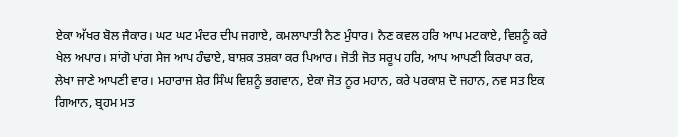ਏਕਾ ਅੱਖਰ ਬੋਲ ਜੈਕਾਰ। ਘਟ ਘਟ ਮੰਦਰ ਦੀਪ ਜਗਾਏ, ਕਮਲਾਪਾਤੀ ਨੈਣ ਮੁੰਧਾਰ। ਨੈਣ ਕਵਲ ਹਰਿ ਆਪ ਮਟਕਾਏ, ਵਿਸ਼ਨੂੰ ਕਰੇ ਖੇਲ ਅਪਾਰ। ਸਾਂਗੋ ਪਾਂਗ ਸੇਜ ਆਪ ਹੰਢਾਏ, ਬਾਸ਼ਕ ਤਸ਼ਕਾ ਕਰ ਪਿਆਰ। ਜੋਤੀ ਜੋਤ ਸਰੂਪ ਹਰਿ, ਆਪ ਆਪਣੀ ਕਿਰਪਾ ਕਰ, ਲੇਖਾ ਜਾਣੇ ਆਪਣੀ ਵਾਰ। ਮਹਾਰਾਜ ਸ਼ੇਰ ਸਿੰਘ ਵਿਸ਼ਨੂੰ ਭਗਵਾਨ, ਏਕਾ ਜੋਤ ਨੂਰ ਮਹਾਨ, ਕਰੇ ਪਰਕਾਸ਼ ਦੋ ਜਹਾਨ, ਨਵ ਸਤ ਇਕ ਗਿਆਨ, ਬ੍ਰਹਮ ਮਤ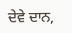ਦੇਵੇ ਦਾਨ,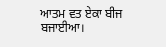ਆਤਮ ਵਤ ਏਕਾ ਬੀਜ ਬਜਾਈਆ।